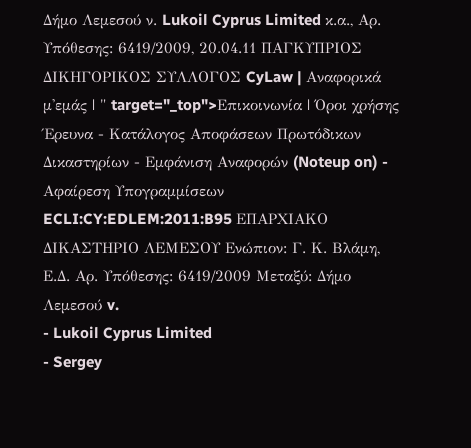Δήμο Λεμεσού ν. Lukoil Cyprus Limited κ.α., Αρ. Υπόθεσης: 6419/2009, 20.04.11 ΠΑΓΚΥΠΡΙΟΣ ΔΙΚΗΓΟΡΙΚΟΣ ΣΥΛΛΟΓΟΣ CyLaw | Αναφορικά μ'εμάς | " target="_top">Επικοινωνία | Όροι χρήσης Έρευνα - Κατάλογος Αποφάσεων Πρωτόδικων Δικαστηρίων - Εμφάνιση Αναφορών (Noteup on) - Αφαίρεση Υπογραμμίσεων ECLI:CY:EDLEM:2011:B95 ΕΠΑΡΧΙΑΚΟ ΔΙΚΑΣΤΗΡΙΟ ΛΕΜΕΣΟΥ Ενώπιον: Γ. Κ. Βλάμη, Ε.Δ. Αρ. Υπόθεσης: 6419/2009 Μεταξύ: Δήμο Λεμεσού v.
- Lukoil Cyprus Limited
- Sergey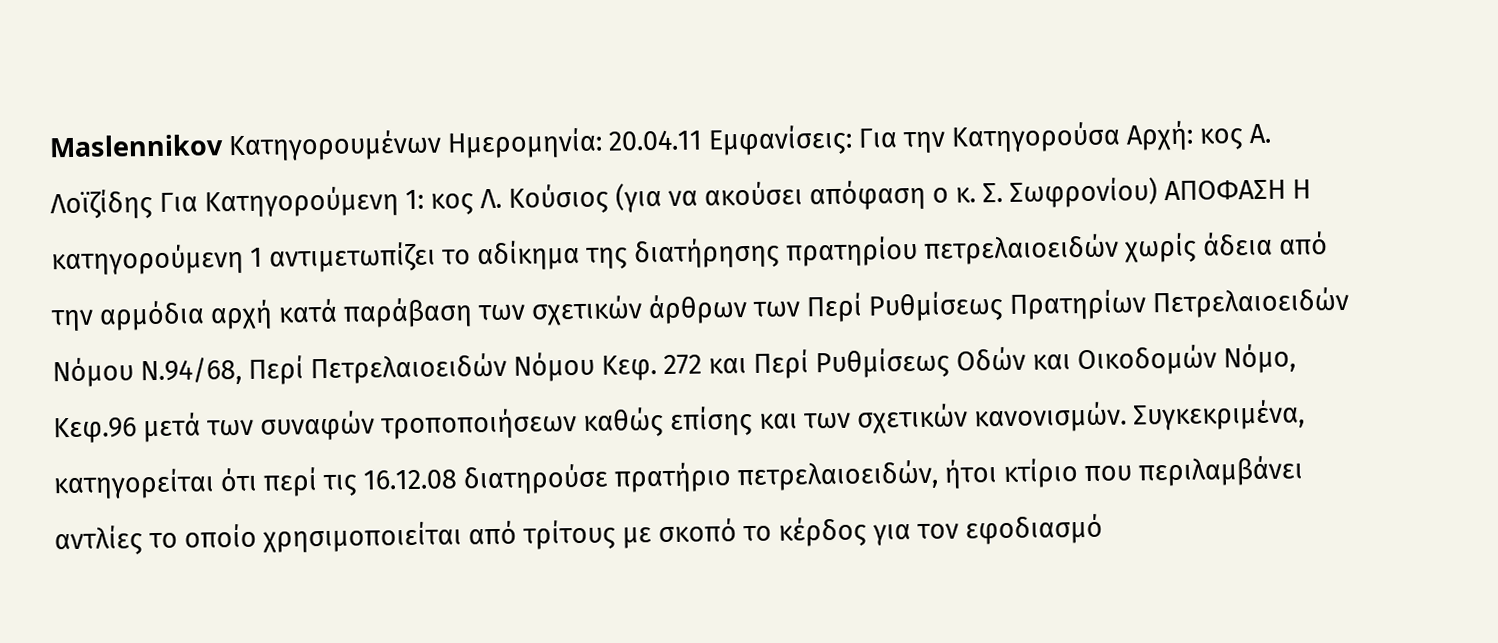Maslennikov Κατηγορουμένων Ημερομηνία: 20.04.11 Εμφανίσεις: Για την Κατηγορούσα Αρχή: κος Α. Λοϊζίδης Για Κατηγορούμενη 1: κος Λ. Κούσιος (για να ακούσει απόφαση ο κ. Σ. Σωφρονίου) ΑΠΟΦΑΣΗ Η κατηγορούμενη 1 αντιμετωπίζει το αδίκημα της διατήρησης πρατηρίου πετρελαιοειδών χωρίς άδεια από την αρμόδια αρχή κατά παράβαση των σχετικών άρθρων των Περί Ρυθμίσεως Πρατηρίων Πετρελαιοειδών Νόμου Ν.94/68, Περί Πετρελαιοειδών Νόμου Κεφ. 272 και Περί Ρυθμίσεως Οδών και Οικοδομών Νόμο, Κεφ.96 μετά των συναφών τροποποιήσεων καθώς επίσης και των σχετικών κανονισμών. Συγκεκριμένα, κατηγορείται ότι περί τις 16.12.08 διατηρούσε πρατήριο πετρελαιοειδών, ήτοι κτίριο που περιλαμβάνει αντλίες το οποίο χρησιμοποιείται από τρίτους με σκοπό το κέρδος για τον εφοδιασμό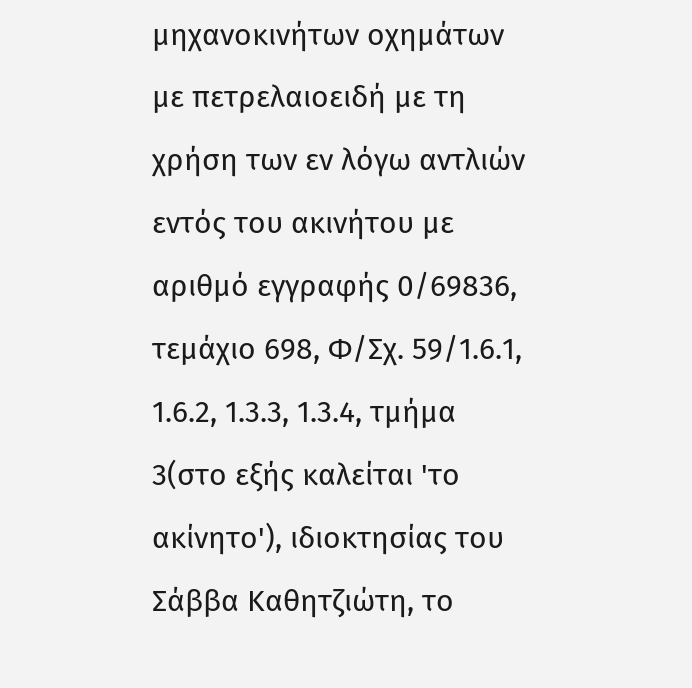μηχανοκινήτων οχημάτων με πετρελαιοειδή με τη χρήση των εν λόγω αντλιών εντός του ακινήτου με αριθμό εγγραφής 0/69836, τεμάχιο 698, Φ/Σχ. 59/1.6.1, 1.6.2, 1.3.3, 1.3.4, τμήμα 3(στο εξής καλείται 'το ακίνητο'), ιδιοκτησίας του Σάββα Καθητζιώτη, το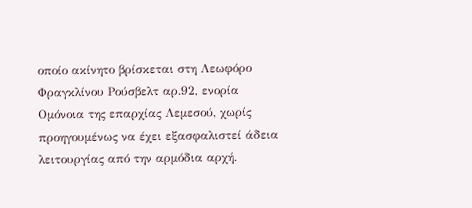οποίο ακίνητο βρίσκεται στη Λεωφόρο Φραγκλίνου Ρούσβελτ αρ.92, ενορία Ομόνοια της επαρχίας Λεμεσού, χωρίς προηγουμένως να έχει εξασφαλιστεί άδεια λειτουργίας από την αρμόδια αρχή.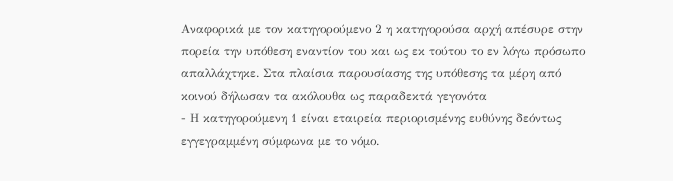Αναφορικά με τον κατηγορούμενο 2 η κατηγορούσα αρχή απέσυρε στην πορεία την υπόθεση εναντίον του και ως εκ τούτου το εν λόγω πρόσωπο απαλλάχτηκε. Στα πλαίσια παρουσίασης της υπόθεσης τα μέρη από κοινού δήλωσαν τα ακόλουθα ως παραδεκτά γεγονότα
- Η κατηγορούμενη 1 είναι εταιρεία περιορισμένης ευθύνης δεόντως εγγεγραμμένη σύμφωνα με το νόμο.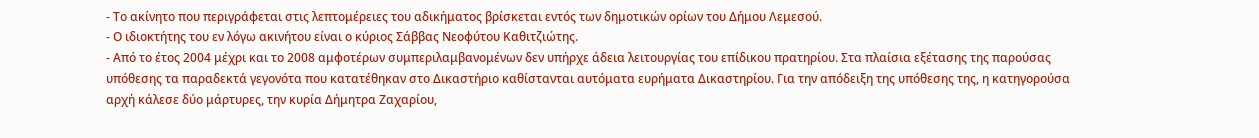- Το ακίνητο που περιγράφεται στις λεπτομέρειες του αδικήματος βρίσκεται εντός των δημοτικών ορίων του Δήμου Λεμεσού.
- Ο ιδιοκτήτης του εν λόγω ακινήτου είναι ο κύριος Σάββας Νεοφύτου Καθιτζιώτης.
- Από το έτος 2004 μέχρι και το 2008 αμφοτέρων συμπεριλαμβανομένων δεν υπήρχε άδεια λειτουργίας του επίδικου πρατηρίου. Στα πλαίσια εξέτασης της παρούσας υπόθεσης τα παραδεκτά γεγονότα που κατατέθηκαν στο Δικαστήριο καθίστανται αυτόματα ευρήματα Δικαστηρίου. Για την απόδειξη της υπόθεσης της, η κατηγορούσα αρχή κάλεσε δύο μάρτυρες, την κυρία Δήμητρα Ζαχαρίου,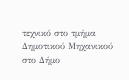τεχνικό στο τμήμα Δημοτικού Μηχανικού στο Δήμο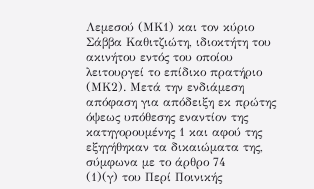Λεμεσού (ΜΚ1) και τον κύριο Σάββα Καθιτζιώτη, ιδιοκτήτη του ακινήτου εντός του οποίου λειτουργεί το επίδικο πρατήριο (ΜΚ2). Μετά την ενδιάμεση απόφαση για απόδειξη εκ πρώτης όψεως υπόθεσης εναντίον της κατηγορουμένης 1 και αφού της εξηγήθηκαν τα δικαιώματα της, σύμφωνα με το άρθρο 74
(1)(γ) του Περί Ποινικής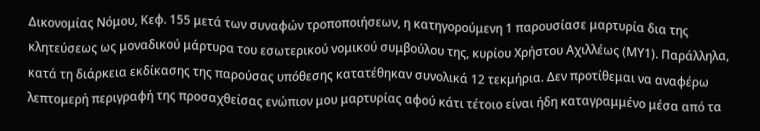Δικονομίας Νόμου, Κεφ. 155 μετά των συναφών τροποποιήσεων, η κατηγορούμενη 1 παρουσίασε μαρτυρία δια της κλητεύσεως ως μοναδικού μάρτυρα του εσωτερικού νομικού συμβούλου της, κυρίου Χρήστου Αχιλλέως (ΜΥ1). Παράλληλα, κατά τη διάρκεια εκδίκασης της παρούσας υπόθεσης κατατέθηκαν συνολικά 12 τεκμήρια. Δεν προτίθεμαι να αναφέρω λεπτομερή περιγραφή της προσαχθείσας ενώπιον μου μαρτυρίας αφού κάτι τέτοιο είναι ήδη καταγραμμένο μέσα από τα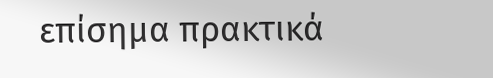επίσημα πρακτικά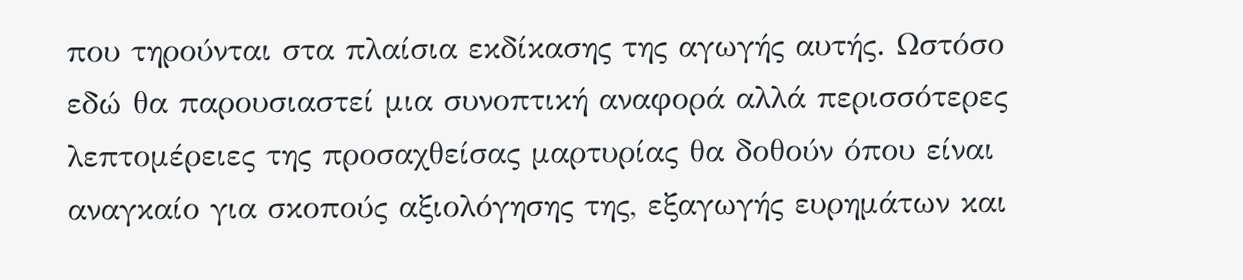που τηρούνται στα πλαίσια εκδίκασης της αγωγής αυτής. Ωστόσο εδώ θα παρουσιαστεί μια συνοπτική αναφορά αλλά περισσότερες λεπτομέρειες της προσαχθείσας μαρτυρίας θα δοθούν όπου είναι αναγκαίο για σκοπούς αξιολόγησης της, εξαγωγής ευρημάτων και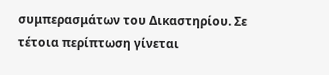συμπερασμάτων του Δικαστηρίου. Σε τέτοια περίπτωση γίνεται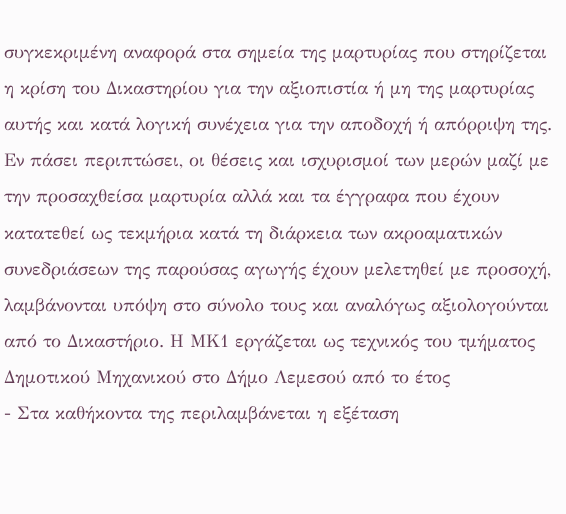συγκεκριμένη αναφορά στα σημεία της μαρτυρίας που στηρίζεται η κρίση του Δικαστηρίου για την αξιοπιστία ή μη της μαρτυρίας αυτής και κατά λογική συνέχεια για την αποδοχή ή απόρριψη της. Εν πάσει περιπτώσει, οι θέσεις και ισχυρισμοί των μερών μαζί με την προσαχθείσα μαρτυρία αλλά και τα έγγραφα που έχουν κατατεθεί ως τεκμήρια κατά τη διάρκεια των ακροαματικών συνεδριάσεων της παρούσας αγωγής έχουν μελετηθεί με προσοχή, λαμβάνονται υπόψη στο σύνολο τους και αναλόγως αξιολογούνται από το Δικαστήριο. Η ΜΚ1 εργάζεται ως τεχνικός του τμήματος Δημοτικού Μηχανικού στο Δήμο Λεμεσού από το έτος
- Στα καθήκοντα της περιλαμβάνεται η εξέταση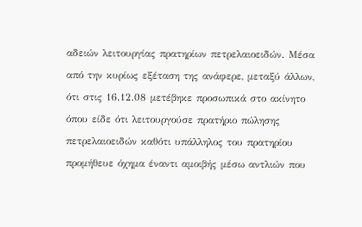αδειών λειτουργίας πρατηρίων πετρελαιοειδών. Μέσα από την κυρίως εξέταση της ανάφερε, μεταξύ άλλων, ότι στις 16.12.08 μετέβηκε προσωπικά στο ακίνητο όπου είδε ότι λειτουργούσε πρατήριο πώλησης πετρελαιοειδών καθότι υπάλληλος του πρατηρίου προμήθευε όχημα έναντι αμοιβής μέσω αντλιών που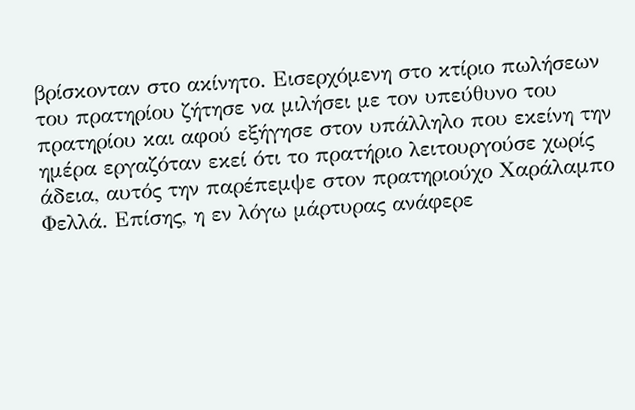βρίσκονταν στο ακίνητο. Εισερχόμενη στο κτίριο πωλήσεων του πρατηρίου ζήτησε να μιλήσει με τον υπεύθυνο του πρατηρίου και αφού εξήγησε στον υπάλληλο που εκείνη την ημέρα εργαζόταν εκεί ότι το πρατήριο λειτουργούσε χωρίς άδεια, αυτός την παρέπεμψε στον πρατηριούχο Χαράλαμπο Φελλά. Επίσης, η εν λόγω μάρτυρας ανάφερε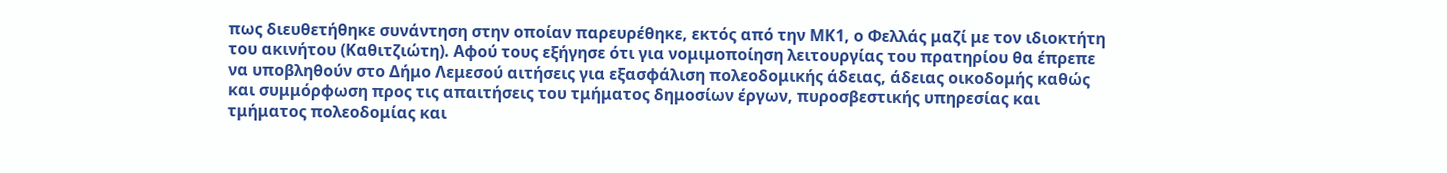πως διευθετήθηκε συνάντηση στην οποίαν παρευρέθηκε, εκτός από την ΜΚ1, ο Φελλάς μαζί με τον ιδιοκτήτη του ακινήτου (Καθιτζιώτη). Αφού τους εξήγησε ότι για νομιμοποίηση λειτουργίας του πρατηρίου θα έπρεπε να υποβληθούν στο Δήμο Λεμεσού αιτήσεις για εξασφάλιση πολεοδομικής άδειας, άδειας οικοδομής καθώς και συμμόρφωση προς τις απαιτήσεις του τμήματος δημοσίων έργων, πυροσβεστικής υπηρεσίας και τμήματος πολεοδομίας και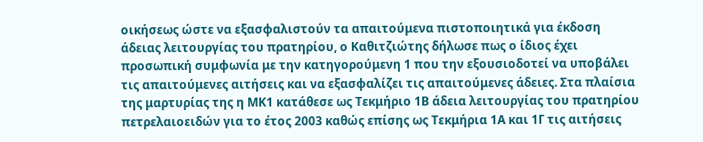οικήσεως ώστε να εξασφαλιστούν τα απαιτούμενα πιστοποιητικά για έκδοση άδειας λειτουργίας του πρατηρίου, ο Καθιτζιώτης δήλωσε πως ο ίδιος έχει προσωπική συμφωνία με την κατηγορούμενη 1 που την εξουσιοδοτεί να υποβάλει τις απαιτούμενες αιτήσεις και να εξασφαλίζει τις απαιτούμενες άδειες. Στα πλαίσια της μαρτυρίας της η ΜΚ1 κατάθεσε ως Τεκμήριο 1Β άδεια λειτουργίας του πρατηρίου πετρελαιοειδών για το έτος 2003 καθώς επίσης ως Τεκμήρια 1Α και 1Γ τις αιτήσεις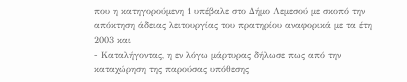που η κατηγορούμενη 1 υπέβαλε στο Δήμο Λεμεσού με σκοπό την απόκτηση άδειας λειτουργίας του πρατηρίου αναφορικά με τα έτη 2003 και
- Καταλήγοντας, η εν λόγω μάρτυρας δήλωσε πως από την καταχώρηση της παρούσας υπόθεσης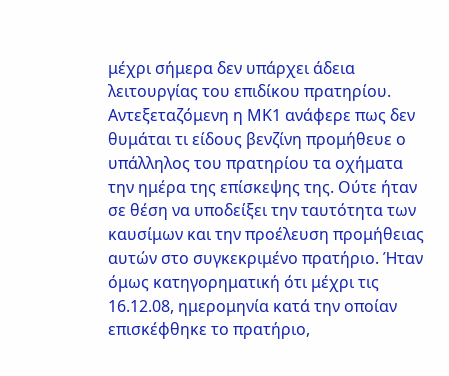μέχρι σήμερα δεν υπάρχει άδεια λειτουργίας του επιδίκου πρατηρίου. Αντεξεταζόμενη η ΜΚ1 ανάφερε πως δεν θυμάται τι είδους βενζίνη προμήθευε ο υπάλληλος του πρατηρίου τα οχήματα την ημέρα της επίσκεψης της. Ούτε ήταν σε θέση να υποδείξει την ταυτότητα των καυσίμων και την προέλευση προμήθειας αυτών στο συγκεκριμένο πρατήριο. Ήταν όμως κατηγορηματική ότι μέχρι τις 16.12.08, ημερομηνία κατά την οποίαν επισκέφθηκε το πρατήριο,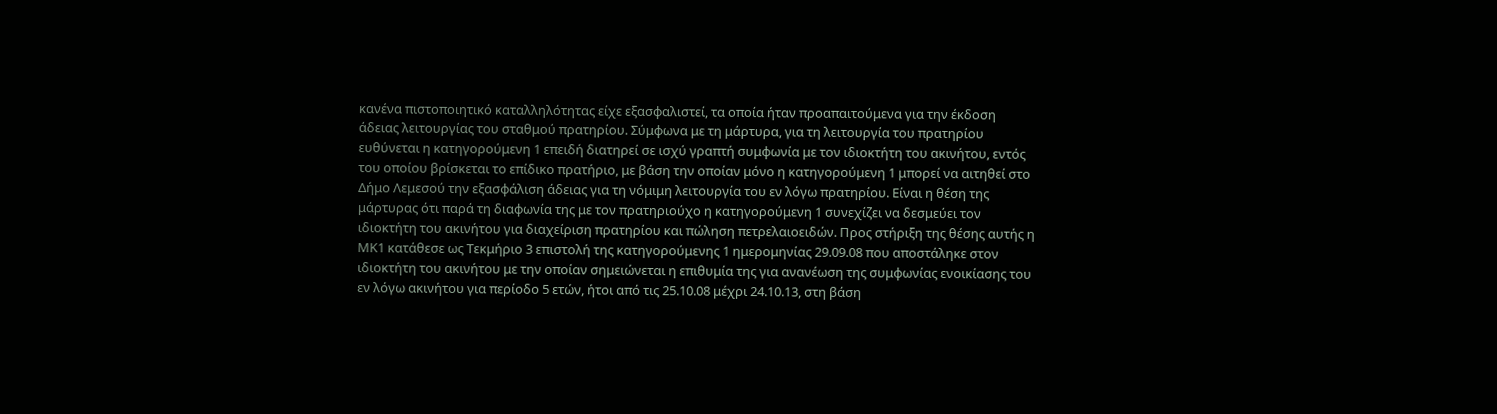κανένα πιστοποιητικό καταλληλότητας είχε εξασφαλιστεί, τα οποία ήταν προαπαιτούμενα για την έκδοση άδειας λειτουργίας του σταθμού πρατηρίου. Σύμφωνα με τη μάρτυρα, για τη λειτουργία του πρατηρίου ευθύνεται η κατηγορούμενη 1 επειδή διατηρεί σε ισχύ γραπτή συμφωνία με τον ιδιοκτήτη του ακινήτου, εντός του οποίου βρίσκεται το επίδικο πρατήριο, με βάση την οποίαν μόνο η κατηγορούμενη 1 μπορεί να αιτηθεί στο Δήμο Λεμεσού την εξασφάλιση άδειας για τη νόμιμη λειτουργία του εν λόγω πρατηρίου. Είναι η θέση της μάρτυρας ότι παρά τη διαφωνία της με τον πρατηριούχο η κατηγορούμενη 1 συνεχίζει να δεσμεύει τον ιδιοκτήτη του ακινήτου για διαχείριση πρατηρίου και πώληση πετρελαιοειδών. Προς στήριξη της θέσης αυτής η ΜΚ1 κατάθεσε ως Τεκμήριο 3 επιστολή της κατηγορούμενης 1 ημερομηνίας 29.09.08 που αποστάληκε στον ιδιοκτήτη του ακινήτου με την οποίαν σημειώνεται η επιθυμία της για ανανέωση της συμφωνίας ενοικίασης του εν λόγω ακινήτου για περίοδο 5 ετών, ήτοι από τις 25.10.08 μέχρι 24.10.13, στη βάση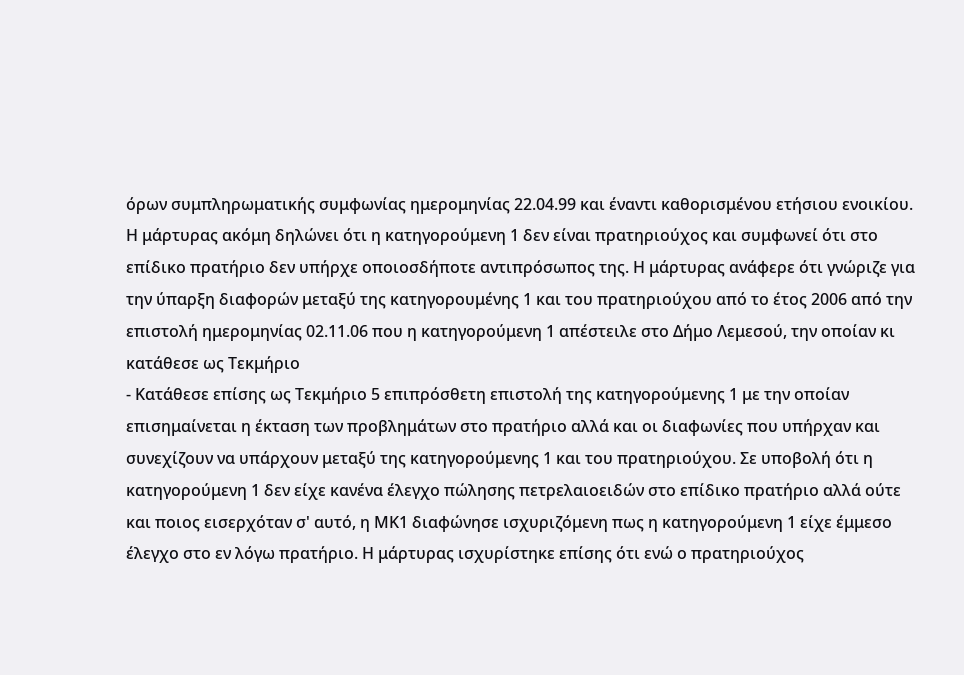όρων συμπληρωματικής συμφωνίας ημερομηνίας 22.04.99 και έναντι καθορισμένου ετήσιου ενοικίου. Η μάρτυρας ακόμη δηλώνει ότι η κατηγορούμενη 1 δεν είναι πρατηριούχος και συμφωνεί ότι στο επίδικο πρατήριο δεν υπήρχε οποιοσδήποτε αντιπρόσωπος της. Η μάρτυρας ανάφερε ότι γνώριζε για την ύπαρξη διαφορών μεταξύ της κατηγορουμένης 1 και του πρατηριούχου από το έτος 2006 από την επιστολή ημερομηνίας 02.11.06 που η κατηγορούμενη 1 απέστειλε στο Δήμο Λεμεσού, την οποίαν κι κατάθεσε ως Τεκμήριο
- Κατάθεσε επίσης ως Τεκμήριο 5 επιπρόσθετη επιστολή της κατηγορούμενης 1 με την οποίαν επισημαίνεται η έκταση των προβλημάτων στο πρατήριο αλλά και οι διαφωνίες που υπήρχαν και συνεχίζουν να υπάρχουν μεταξύ της κατηγορούμενης 1 και του πρατηριούχου. Σε υποβολή ότι η κατηγορούμενη 1 δεν είχε κανένα έλεγχο πώλησης πετρελαιοειδών στο επίδικο πρατήριο αλλά ούτε και ποιος εισερχόταν σ' αυτό, η ΜΚ1 διαφώνησε ισχυριζόμενη πως η κατηγορούμενη 1 είχε έμμεσο έλεγχο στο εν λόγω πρατήριο. Η μάρτυρας ισχυρίστηκε επίσης ότι ενώ ο πρατηριούχος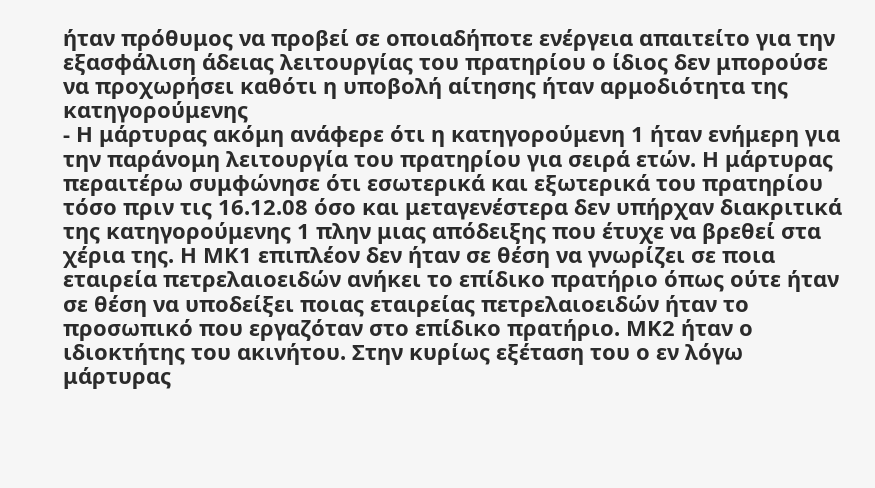ήταν πρόθυμος να προβεί σε οποιαδήποτε ενέργεια απαιτείτο για την εξασφάλιση άδειας λειτουργίας του πρατηρίου ο ίδιος δεν μπορούσε να προχωρήσει καθότι η υποβολή αίτησης ήταν αρμοδιότητα της κατηγορούμενης
- Η μάρτυρας ακόμη ανάφερε ότι η κατηγορούμενη 1 ήταν ενήμερη για την παράνομη λειτουργία του πρατηρίου για σειρά ετών. Η μάρτυρας περαιτέρω συμφώνησε ότι εσωτερικά και εξωτερικά του πρατηρίου τόσο πριν τις 16.12.08 όσο και μεταγενέστερα δεν υπήρχαν διακριτικά της κατηγορούμενης 1 πλην μιας απόδειξης που έτυχε να βρεθεί στα χέρια της. Η ΜΚ1 επιπλέον δεν ήταν σε θέση να γνωρίζει σε ποια εταιρεία πετρελαιοειδών ανήκει το επίδικο πρατήριο όπως ούτε ήταν σε θέση να υποδείξει ποιας εταιρείας πετρελαιοειδών ήταν το προσωπικό που εργαζόταν στο επίδικο πρατήριο. ΜΚ2 ήταν ο ιδιοκτήτης του ακινήτου. Στην κυρίως εξέταση του ο εν λόγω μάρτυρας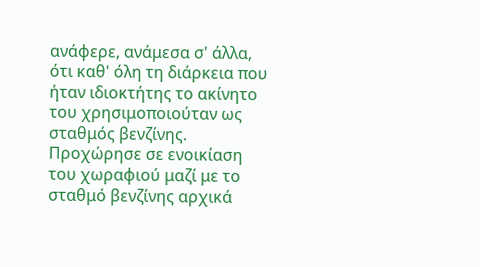ανάφερε, ανάμεσα σ' άλλα, ότι καθ' όλη τη διάρκεια που ήταν ιδιοκτήτης το ακίνητο του χρησιμοποιούταν ως σταθμός βενζίνης. Προχώρησε σε ενοικίαση του χωραφιού μαζί με το σταθμό βενζίνης αρχικά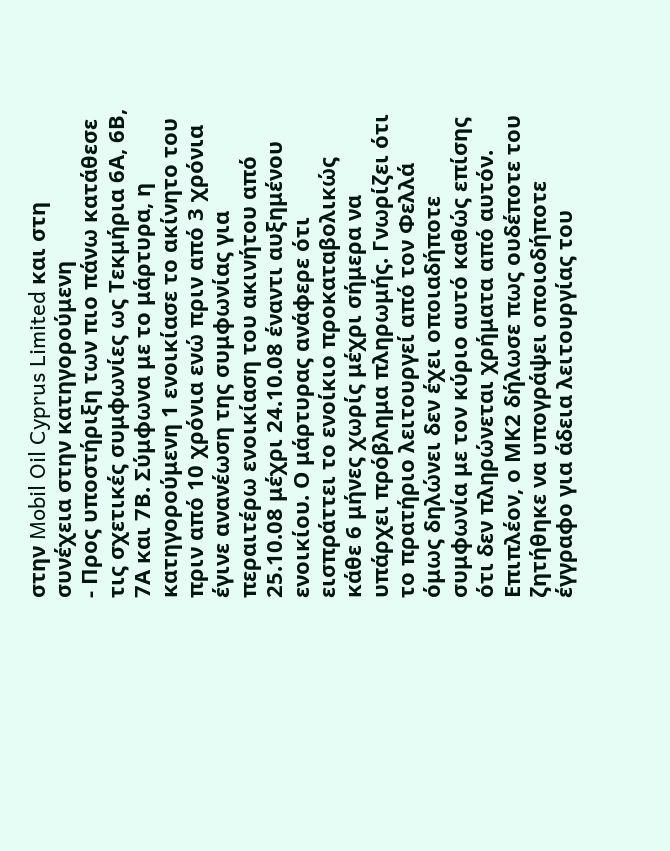στην Mobil Oil Cyprus Limited και στη συνέχεια στην κατηγορούμενη
- Προς υποστήριξη των πιο πάνω κατάθεσε τις σχετικές συμφωνίες ως Τεκμήρια 6Α, 6Β, 7Α και 7Β. Σύμφωνα με το μάρτυρα, η κατηγορούμενη 1 ενοικίασε το ακίνητο του πριν από 10 χρόνια ενώ πριν από 3 χρόνια έγινε ανανέωση της συμφωνίας για περαιτέρω ενοικίαση του ακινήτου από 25.10.08 μέχρι 24.10.08 έναντι αυξημένου ενοικίου. Ο μάρτυρας ανάφερε ότι εισπράττει το ενοίκιο προκαταβολικώς κάθε 6 μήνες χωρίς μέχρι σήμερα να υπάρχει πρόβλημα πληρωμής. Γνωρίζει ότι το πρατήριο λειτουργεί από τον Φελλά όμως δηλώνει δεν έχει οποιαδήποτε συμφωνία με τον κύριο αυτό καθώς επίσης ότι δεν πληρώνεται χρήματα από αυτόν. Επιπλέον, ο ΜΚ2 δήλωσε πως ουδέποτε του ζητήθηκε να υπογράψει οποιοδήποτε έγγραφο για άδεια λειτουργίας του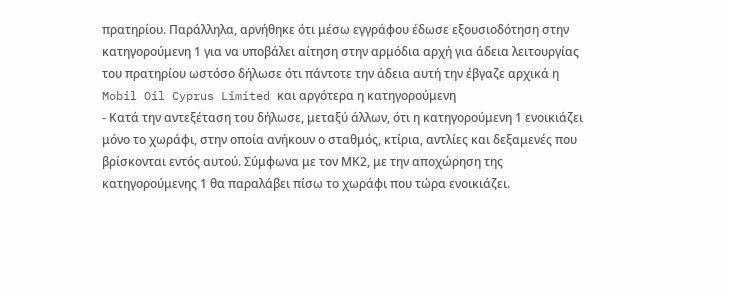πρατηρίου. Παράλληλα, αρνήθηκε ότι μέσω εγγράφου έδωσε εξουσιοδότηση στην κατηγορούμενη 1 για να υποβάλει αίτηση στην αρμόδια αρχή για άδεια λειτουργίας του πρατηρίου ωστόσο δήλωσε ότι πάντοτε την άδεια αυτή την έβγαζε αρχικά η Mobil Oil Cyprus Limited και αργότερα η κατηγορούμενη
- Κατά την αντεξέταση του δήλωσε, μεταξύ άλλων, ότι η κατηγορούμενη 1 ενοικιάζει μόνο το χωράφι, στην οποία ανήκουν ο σταθμός, κτίρια, αντλίες και δεξαμενές που βρίσκονται εντός αυτού. Σύμφωνα με τον ΜΚ2, με την αποχώρηση της κατηγορούμενης 1 θα παραλάβει πίσω το χωράφι που τώρα ενοικιάζει.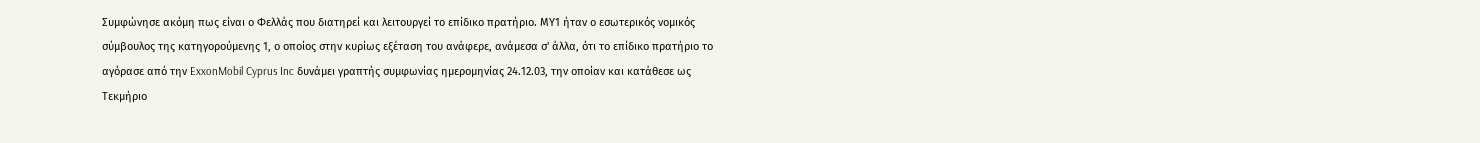Συμφώνησε ακόμη πως είναι ο Φελλάς που διατηρεί και λειτουργεί το επίδικο πρατήριο. ΜΥ1 ήταν ο εσωτερικός νομικός σύμβουλος της κατηγορούμενης 1, ο οποίος στην κυρίως εξέταση του ανάφερε, ανάμεσα σ' άλλα, ότι το επίδικο πρατήριο το αγόρασε από την ExxonMobil Cyprus Inc δυνάμει γραπτής συμφωνίας ημερομηνίας 24.12.03, την οποίαν και κατάθεσε ως Τεκμήριο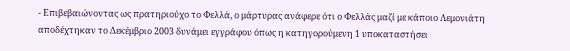- Επιβεβαιώνοντας ως πρατηριούχο το Φελλά, ο μάρτυρας ανάφερε ότι ο Φελλάς μαζί με κάποιο Λεμονιάτη αποδέχτηκαν το Δεκέμβριο 2003 δυνάμει εγγράφου όπως η κατηγορούμενη 1 υποκαταστήσει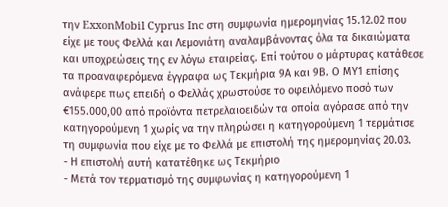την ExxonMobil Cyprus Inc στη συμφωνία ημερομηνίας 15.12.02 που είχε με τους Φελλά και Λεμονιάτη αναλαμβάνοντας όλα τα δικαιώματα και υποχρεώσεις της εν λόγω εταιρείας. Επί τούτου ο μάρτυρας κατάθεσε τα προαναφερόμενα έγγραφα ως Τεκμήρια 9Α και 9Β. Ο ΜΥ1 επίσης ανάφερε πως επειδή ο Φελλάς χρωστούσε το οφειλόμενο ποσό των €155.000,00 από προϊόντα πετρελαιοειδών τα οποία αγόρασε από την κατηγορούμενη 1 χωρίς να την πληρώσει η κατηγορούμενη 1 τερμάτισε τη συμφωνία που είχε με το Φελλά με επιστολή της ημερομηνίας 20.03.
- Η επιστολή αυτή κατατέθηκε ως Τεκμήριο
- Μετά τον τερματισμό της συμφωνίας η κατηγορούμενη 1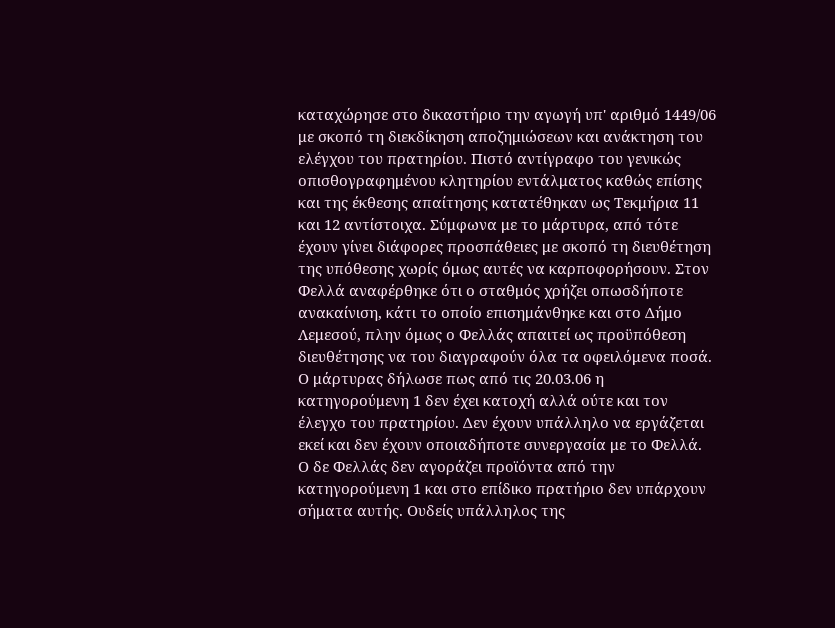καταχώρησε στο δικαστήριο την αγωγή υπ' αριθμό 1449/06 με σκοπό τη διεκδίκηση αποζημιώσεων και ανάκτηση του ελέγχου του πρατηρίου. Πιστό αντίγραφο του γενικώς οπισθογραφημένου κλητηρίου εντάλματος καθώς επίσης και της έκθεσης απαίτησης κατατέθηκαν ως Τεκμήρια 11 και 12 αντίστοιχα. Σύμφωνα με το μάρτυρα, από τότε έχουν γίνει διάφορες προσπάθειες με σκοπό τη διευθέτηση της υπόθεσης χωρίς όμως αυτές να καρποφορήσουν. Στον Φελλά αναφέρθηκε ότι ο σταθμός χρήζει οπωσδήποτε ανακαίνιση, κάτι το οποίο επισημάνθηκε και στο Δήμο Λεμεσού, πλην όμως ο Φελλάς απαιτεί ως προϋπόθεση διευθέτησης να του διαγραφούν όλα τα οφειλόμενα ποσά. Ο μάρτυρας δήλωσε πως από τις 20.03.06 η κατηγορούμενη 1 δεν έχει κατοχή αλλά ούτε και τον έλεγχο του πρατηρίου. Δεν έχουν υπάλληλο να εργάζεται εκεί και δεν έχουν οποιαδήποτε συνεργασία με το Φελλά. Ο δε Φελλάς δεν αγοράζει προϊόντα από την κατηγορούμενη 1 και στο επίδικο πρατήριο δεν υπάρχουν σήματα αυτής. Ουδείς υπάλληλος της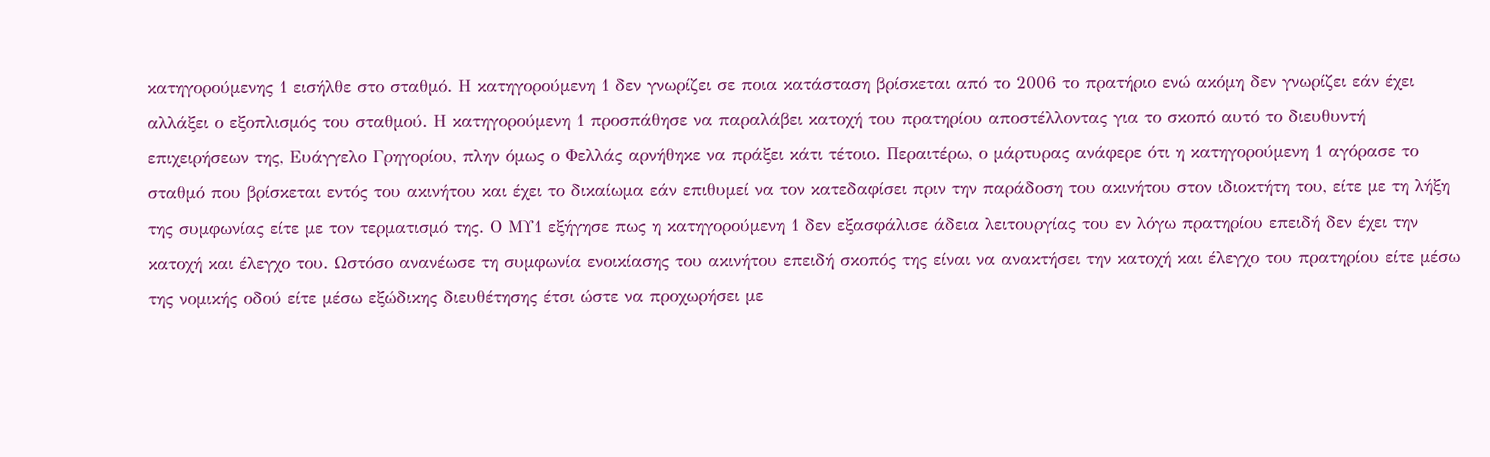κατηγορούμενης 1 εισήλθε στο σταθμό. Η κατηγορούμενη 1 δεν γνωρίζει σε ποια κατάσταση βρίσκεται από το 2006 το πρατήριο ενώ ακόμη δεν γνωρίζει εάν έχει αλλάξει ο εξοπλισμός του σταθμού. Η κατηγορούμενη 1 προσπάθησε να παραλάβει κατοχή του πρατηρίου αποστέλλοντας για το σκοπό αυτό το διευθυντή επιχειρήσεων της, Ευάγγελο Γρηγορίου, πλην όμως ο Φελλάς αρνήθηκε να πράξει κάτι τέτοιο. Περαιτέρω, ο μάρτυρας ανάφερε ότι η κατηγορούμενη 1 αγόρασε το σταθμό που βρίσκεται εντός του ακινήτου και έχει το δικαίωμα εάν επιθυμεί να τον κατεδαφίσει πριν την παράδοση του ακινήτου στον ιδιοκτήτη του, είτε με τη λήξη της συμφωνίας είτε με τον τερματισμό της. Ο ΜΥ1 εξήγησε πως η κατηγορούμενη 1 δεν εξασφάλισε άδεια λειτουργίας του εν λόγω πρατηρίου επειδή δεν έχει την κατοχή και έλεγχο του. Ωστόσο ανανέωσε τη συμφωνία ενοικίασης του ακινήτου επειδή σκοπός της είναι να ανακτήσει την κατοχή και έλεγχο του πρατηρίου είτε μέσω της νομικής οδού είτε μέσω εξώδικης διευθέτησης έτσι ώστε να προχωρήσει με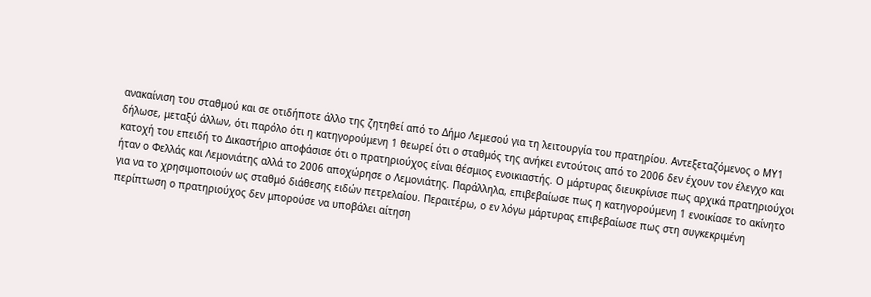ανακαίνιση του σταθμού και σε οτιδήποτε άλλο της ζητηθεί από το Δήμο Λεμεσού για τη λειτουργία του πρατηρίου. Αντεξεταζόμενος ο ΜΥ1 δήλωσε, μεταξύ άλλων, ότι παρόλο ότι η κατηγορούμενη 1 θεωρεί ότι ο σταθμός της ανήκει εντούτοις από το 2006 δεν έχουν τον έλεγχο και κατοχή του επειδή το Δικαστήριο αποφάσισε ότι ο πρατηριούχος είναι θέσμιος ενοικιαστής. Ο μάρτυρας διευκρίνισε πως αρχικά πρατηριούχοι ήταν ο Φελλάς και Λεμονιάτης αλλά το 2006 αποχώρησε ο Λεμονιάτης. Παράλληλα, επιβεβαίωσε πως η κατηγορούμενη 1 ενοικίασε το ακίνητο για να το χρησιμοποιούν ως σταθμό διάθεσης ειδών πετρελαίου. Περαιτέρω, ο εν λόγω μάρτυρας επιβεβαίωσε πως στη συγκεκριμένη περίπτωση ο πρατηριούχος δεν μπορούσε να υποβάλει αίτηση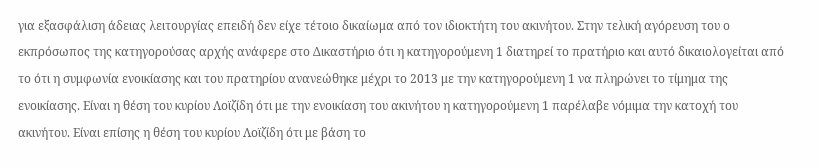για εξασφάλιση άδειας λειτουργίας επειδή δεν είχε τέτοιο δικαίωμα από τον ιδιοκτήτη του ακινήτου. Στην τελική αγόρευση του ο εκπρόσωπος της κατηγορούσας αρχής ανάφερε στο Δικαστήριο ότι η κατηγορούμενη 1 διατηρεί το πρατήριο και αυτό δικαιολογείται από το ότι η συμφωνία ενοικίασης και του πρατηρίου ανανεώθηκε μέχρι το 2013 με την κατηγορούμενη 1 να πληρώνει το τίμημα της ενοικίασης. Είναι η θέση του κυρίου Λοϊζίδη ότι με την ενοικίαση του ακινήτου η κατηγορούμενη 1 παρέλαβε νόμιμα την κατοχή του ακινήτου. Είναι επίσης η θέση του κυρίου Λοϊζίδη ότι με βάση το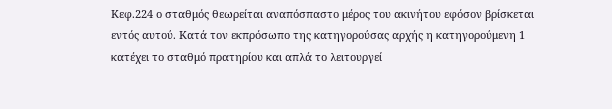Κεφ.224 ο σταθμός θεωρείται αναπόσπαστο μέρος του ακινήτου εφόσον βρίσκεται εντός αυτού. Κατά τον εκπρόσωπο της κατηγορούσας αρχής η κατηγορούμενη 1 κατέχει το σταθμό πρατηρίου και απλά το λειτουργεί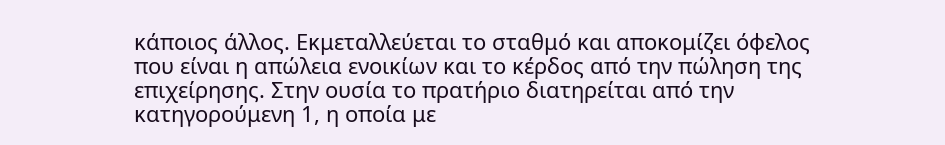κάποιος άλλος. Εκμεταλλεύεται το σταθμό και αποκομίζει όφελος που είναι η απώλεια ενοικίων και το κέρδος από την πώληση της επιχείρησης. Στην ουσία το πρατήριο διατηρείται από την κατηγορούμενη 1, η οποία με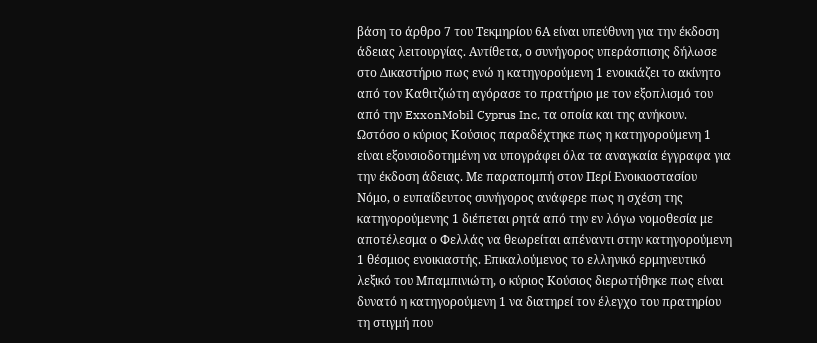βάση το άρθρο 7 του Τεκμηρίου 6Α είναι υπεύθυνη για την έκδοση άδειας λειτουργίας. Αντίθετα, ο συνήγορος υπεράσπισης δήλωσε στο Δικαστήριο πως ενώ η κατηγορούμενη 1 ενοικιάζει το ακίνητο από τον Καθιτζιώτη αγόρασε το πρατήριο με τον εξοπλισμό του από την ExxonMobil Cyprus Inc, τα οποία και της ανήκουν. Ωστόσο ο κύριος Κούσιος παραδέχτηκε πως η κατηγορούμενη 1 είναι εξουσιοδοτημένη να υπογράφει όλα τα αναγκαία έγγραφα για την έκδοση άδειας. Με παραπομπή στον Περί Ενοικιοστασίου Νόμο, ο ευπαίδευτος συνήγορος ανάφερε πως η σχέση της κατηγορούμενης 1 διέπεται ρητά από την εν λόγω νομοθεσία με αποτέλεσμα ο Φελλάς να θεωρείται απέναντι στην κατηγορούμενη 1 θέσμιος ενοικιαστής. Επικαλούμενος το ελληνικό ερμηνευτικό λεξικό του Μπαμπινιώτη, ο κύριος Κούσιος διερωτήθηκε πως είναι δυνατό η κατηγορούμενη 1 να διατηρεί τον έλεγχο του πρατηρίου τη στιγμή που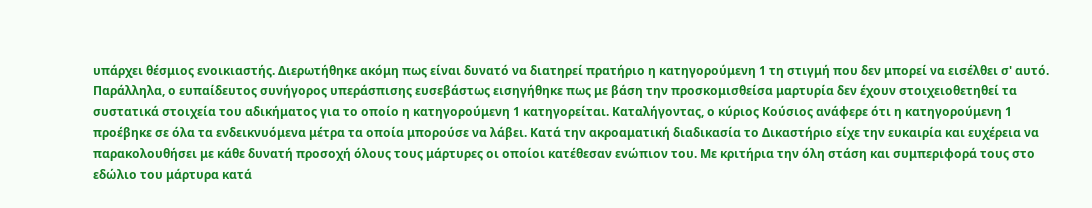υπάρχει θέσμιος ενοικιαστής. Διερωτήθηκε ακόμη πως είναι δυνατό να διατηρεί πρατήριο η κατηγορούμενη 1 τη στιγμή που δεν μπορεί να εισέλθει σ' αυτό. Παράλληλα, ο ευπαίδευτος συνήγορος υπεράσπισης ευσεβάστως εισηγήθηκε πως με βάση την προσκομισθείσα μαρτυρία δεν έχουν στοιχειοθετηθεί τα συστατικά στοιχεία του αδικήματος για το οποίο η κατηγορούμενη 1 κατηγορείται. Καταλήγοντας, ο κύριος Κούσιος ανάφερε ότι η κατηγορούμενη 1 προέβηκε σε όλα τα ενδεικνυόμενα μέτρα τα οποία μπορούσε να λάβει. Κατά την ακροαματική διαδικασία το Δικαστήριο είχε την ευκαιρία και ευχέρεια να παρακολουθήσει με κάθε δυνατή προσοχή όλους τους μάρτυρες οι οποίοι κατέθεσαν ενώπιον του. Με κριτήρια την όλη στάση και συμπεριφορά τους στο εδώλιο του μάρτυρα κατά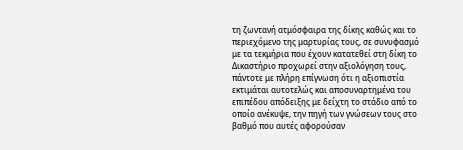τη ζωντανή ατμόσφαιρα της δίκης καθώς και το περιεχόμενο της μαρτυρίας τους, σε συνυφασμό με τα τεκμήρια που έχουν κατατεθεί στη δίκη το Δικαστήριο προχωρεί στην αξιολόγηση τους, πάντοτε με πλήρη επίγνωση ότι η αξιοπιστία εκτιμάται αυτοτελώς και αποσυναρτημένα του επιπέδου απόδειξης με δείχτη το στάδιο από το οποίο ανέκυψε, την πηγή των γνώσεων τους στο βαθμό που αυτές αφορούσαν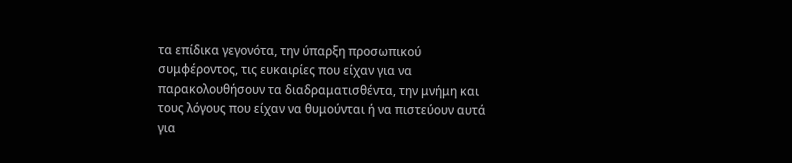τα επίδικα γεγονότα, την ύπαρξη προσωπικού συμφέροντος, τις ευκαιρίες που είχαν για να παρακολουθήσουν τα διαδραματισθέντα, την μνήμη και τους λόγους που είχαν να θυμούνται ή να πιστεύουν αυτά για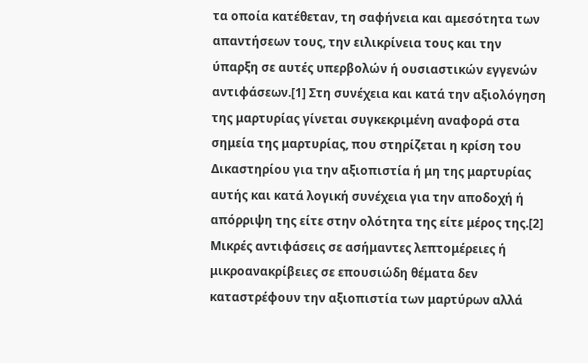τα οποία κατέθεταν, τη σαφήνεια και αμεσότητα των απαντήσεων τους, την ειλικρίνεια τους και την ύπαρξη σε αυτές υπερβολών ή ουσιαστικών εγγενών αντιφάσεων.[1] Στη συνέχεια και κατά την αξιολόγηση της μαρτυρίας γίνεται συγκεκριμένη αναφορά στα σημεία της μαρτυρίας, που στηρίζεται η κρίση του Δικαστηρίου για την αξιοπιστία ή μη της μαρτυρίας αυτής και κατά λογική συνέχεια για την αποδοχή ή απόρριψη της είτε στην ολότητα της είτε μέρος της.[2] Μικρές αντιφάσεις σε ασήμαντες λεπτομέρειες ή μικροανακρίβειες σε επουσιώδη θέματα δεν καταστρέφουν την αξιοπιστία των μαρτύρων αλλά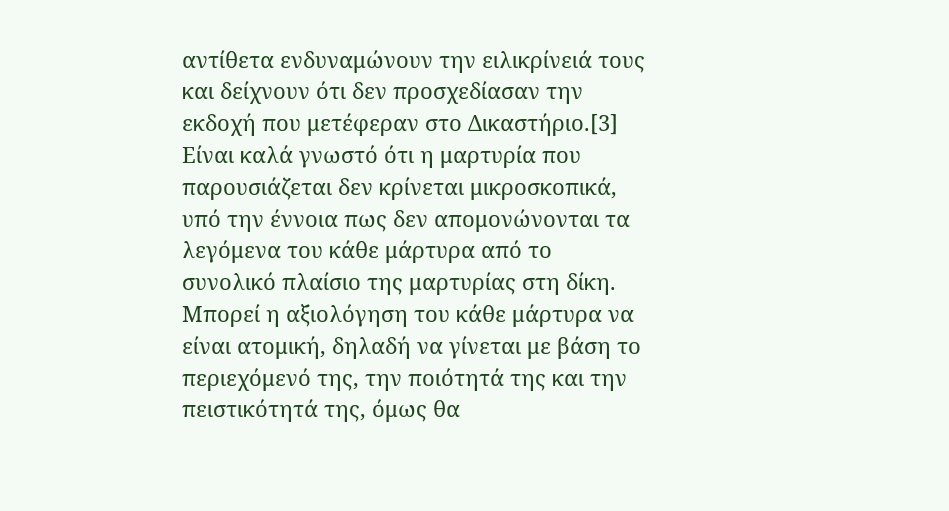αντίθετα ενδυναμώνουν την ειλικρίνειά τους και δείχνουν ότι δεν προσχεδίασαν την εκδοχή που μετέφεραν στο Δικαστήριο.[3] Είναι καλά γνωστό ότι η μαρτυρία που παρουσιάζεται δεν κρίνεται μικροσκοπικά, υπό την έννοια πως δεν απομονώνονται τα λεγόμενα του κάθε μάρτυρα από το συνολικό πλαίσιο της μαρτυρίας στη δίκη. Μπορεί η αξιολόγηση του κάθε μάρτυρα να είναι ατομική, δηλαδή να γίνεται με βάση το περιεχόμενό της, την ποιότητά της και την πειστικότητά της, όμως θα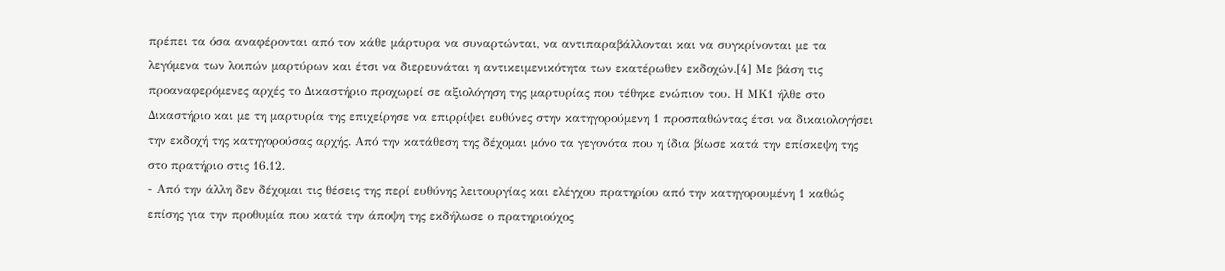πρέπει τα όσα αναφέρονται από τον κάθε μάρτυρα να συναρτώνται, να αντιπαραβάλλονται και να συγκρίνονται με τα λεγόμενα των λοιπών μαρτύρων και έτσι να διερευνάται η αντικειμενικότητα των εκατέρωθεν εκδοχών.[4] Με βάση τις προαναφερόμενες αρχές το Δικαστήριο προχωρεί σε αξιολόγηση της μαρτυρίας που τέθηκε ενώπιον του. Η ΜΚ1 ήλθε στο Δικαστήριο και με τη μαρτυρία της επιχείρησε να επιρρίψει ευθύνες στην κατηγορούμενη 1 προσπαθώντας έτσι να δικαιολογήσει την εκδοχή της κατηγορούσας αρχής. Από την κατάθεση της δέχομαι μόνο τα γεγονότα που η ίδια βίωσε κατά την επίσκεψη της στο πρατήριο στις 16.12.
- Από την άλλη δεν δέχομαι τις θέσεις της περί ευθύνης λειτουργίας και ελέγχου πρατηρίου από την κατηγορουμένη 1 καθώς επίσης για την προθυμία που κατά την άποψη της εκδήλωσε ο πρατηριούχος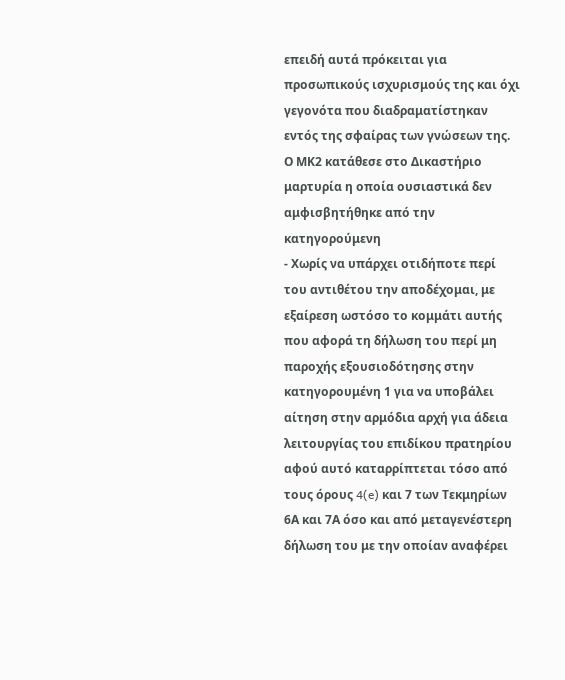επειδή αυτά πρόκειται για προσωπικούς ισχυρισμούς της και όχι γεγονότα που διαδραματίστηκαν εντός της σφαίρας των γνώσεων της. Ο ΜΚ2 κατάθεσε στο Δικαστήριο μαρτυρία η οποία ουσιαστικά δεν αμφισβητήθηκε από την κατηγορούμενη
- Χωρίς να υπάρχει οτιδήποτε περί του αντιθέτου την αποδέχομαι, με εξαίρεση ωστόσο το κομμάτι αυτής που αφορά τη δήλωση του περί μη παροχής εξουσιοδότησης στην κατηγορουμένη 1 για να υποβάλει αίτηση στην αρμόδια αρχή για άδεια λειτουργίας του επιδίκου πρατηρίου αφού αυτό καταρρίπτεται τόσο από τους όρους 4(e) και 7 των Τεκμηρίων 6Α και 7Α όσο και από μεταγενέστερη δήλωση του με την οποίαν αναφέρει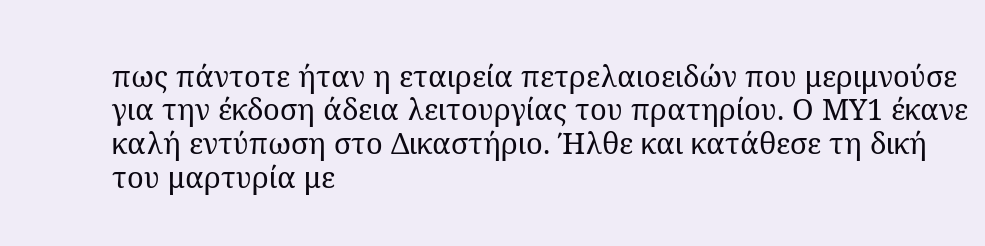πως πάντοτε ήταν η εταιρεία πετρελαιοειδών που μεριμνούσε για την έκδοση άδεια λειτουργίας του πρατηρίου. Ο ΜΥ1 έκανε καλή εντύπωση στο Δικαστήριο. Ήλθε και κατάθεσε τη δική του μαρτυρία με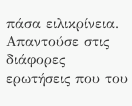πάσα ειλικρίνεια. Απαντούσε στις διάφορες ερωτήσεις που του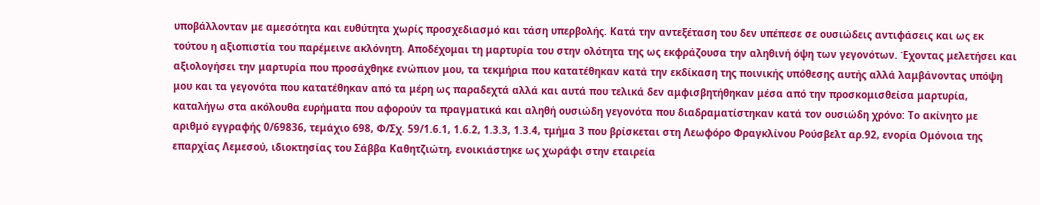υποβάλλονταν με αμεσότητα και ευθύτητα χωρίς προσχεδιασμό και τάση υπερβολής. Κατά την αντεξέταση του δεν υπέπεσε σε ουσιώδεις αντιφάσεις και ως εκ τούτου η αξιοπιστία του παρέμεινε ακλόνητη. Αποδέχομαι τη μαρτυρία του στην ολότητα της ως εκφράζουσα την αληθινή όψη των γεγονότων. Έχοντας μελετήσει και αξιολογήσει την μαρτυρία που προσάχθηκε ενώπιον μου, τα τεκμήρια που κατατέθηκαν κατά την εκδίκαση της ποινικής υπόθεσης αυτής αλλά λαμβάνοντας υπόψη μου και τα γεγονότα που κατατέθηκαν από τα μέρη ως παραδεχτά αλλά και αυτά που τελικά δεν αμφισβητήθηκαν μέσα από την προσκομισθείσα μαρτυρία, καταλήγω στα ακόλουθα ευρήματα που αφορούν τα πραγματικά και αληθή ουσιώδη γεγονότα που διαδραματίστηκαν κατά τον ουσιώδη χρόνο: Το ακίνητο με αριθμό εγγραφής 0/69836, τεμάχιο 698, Φ/Σχ. 59/1.6.1, 1.6.2, 1.3.3, 1.3.4, τμήμα 3 που βρίσκεται στη Λεωφόρο Φραγκλίνου Ρούσβελτ αρ.92, ενορία Ομόνοια της επαρχίας Λεμεσού, ιδιοκτησίας του Σάββα Καθητζιώτη, ενοικιάστηκε ως χωράφι στην εταιρεία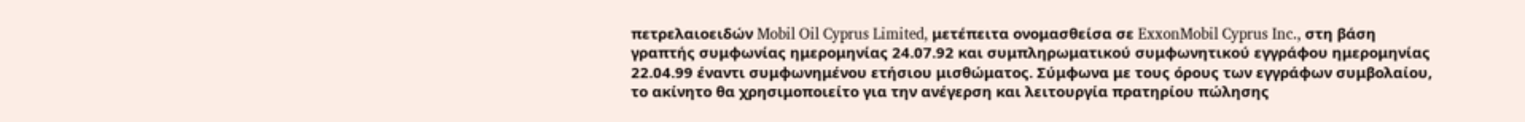πετρελαιοειδών Mobil Oil Cyprus Limited, μετέπειτα ονομασθείσα σε ExxonMobil Cyprus Inc., στη βάση γραπτής συμφωνίας ημερομηνίας 24.07.92 και συμπληρωματικού συμφωνητικού εγγράφου ημερομηνίας 22.04.99 έναντι συμφωνημένου ετήσιου μισθώματος. Σύμφωνα με τους όρους των εγγράφων συμβολαίου, το ακίνητο θα χρησιμοποιείτο για την ανέγερση και λειτουργία πρατηρίου πώλησης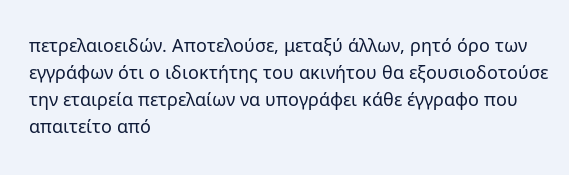πετρελαιοειδών. Αποτελούσε, μεταξύ άλλων, ρητό όρο των εγγράφων ότι ο ιδιοκτήτης του ακινήτου θα εξουσιοδοτούσε την εταιρεία πετρελαίων να υπογράφει κάθε έγγραφο που απαιτείτο από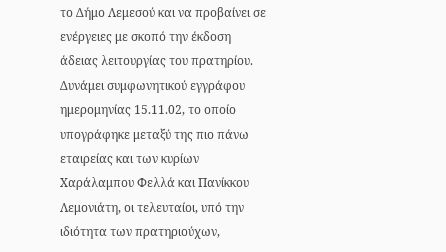το Δήμο Λεμεσού και να προβαίνει σε ενέργειες με σκοπό την έκδοση άδειας λειτουργίας του πρατηρίου. Δυνάμει συμφωνητικού εγγράφου ημερομηνίας 15.11.02, το οποίο υπογράφηκε μεταξύ της πιο πάνω εταιρείας και των κυρίων Χαράλαμπου Φελλά και Πανίκκου Λεμονιάτη, οι τελευταίοι, υπό την ιδιότητα των πρατηριούχων,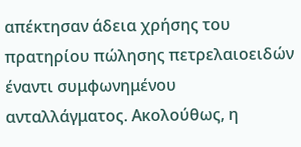απέκτησαν άδεια χρήσης του πρατηρίου πώλησης πετρελαιοειδών έναντι συμφωνημένου ανταλλάγματος. Ακολούθως, η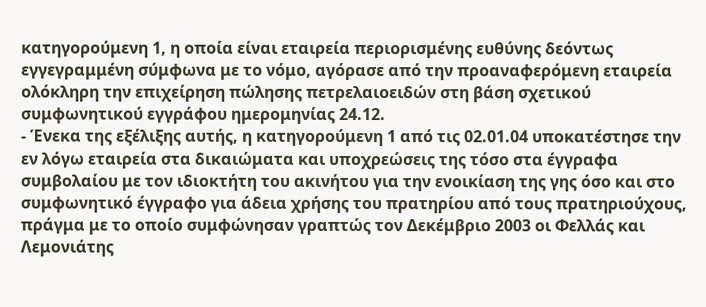κατηγορούμενη 1, η οποία είναι εταιρεία περιορισμένης ευθύνης δεόντως εγγεγραμμένη σύμφωνα με το νόμο, αγόρασε από την προαναφερόμενη εταιρεία ολόκληρη την επιχείρηση πώλησης πετρελαιοειδών στη βάση σχετικού συμφωνητικού εγγράφου ημερομηνίας 24.12.
- Ένεκα της εξέλιξης αυτής, η κατηγορούμενη 1 από τις 02.01.04 υποκατέστησε την εν λόγω εταιρεία στα δικαιώματα και υποχρεώσεις της τόσο στα έγγραφα συμβολαίου με τον ιδιοκτήτη του ακινήτου για την ενοικίαση της γης όσο και στο συμφωνητικό έγγραφο για άδεια χρήσης του πρατηρίου από τους πρατηριούχους, πράγμα με το οποίο συμφώνησαν γραπτώς τον Δεκέμβριο 2003 οι Φελλάς και Λεμονιάτης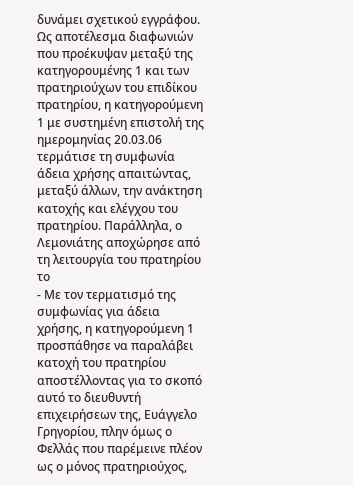δυνάμει σχετικού εγγράφου. Ως αποτέλεσμα διαφωνιών που προέκυψαν μεταξύ της κατηγορουμένης 1 και των πρατηριούχων του επιδίκου πρατηρίου, η κατηγορούμενη 1 με συστημένη επιστολή της ημερομηνίας 20.03.06 τερμάτισε τη συμφωνία άδεια χρήσης απαιτώντας, μεταξύ άλλων, την ανάκτηση κατοχής και ελέγχου του πρατηρίου. Παράλληλα, ο Λεμονιάτης αποχώρησε από τη λειτουργία του πρατηρίου το
- Με τον τερματισμό της συμφωνίας για άδεια χρήσης, η κατηγορούμενη 1 προσπάθησε να παραλάβει κατοχή του πρατηρίου αποστέλλοντας για το σκοπό αυτό το διευθυντή επιχειρήσεων της, Ευάγγελο Γρηγορίου, πλην όμως ο Φελλάς που παρέμεινε πλέον ως ο μόνος πρατηριούχος,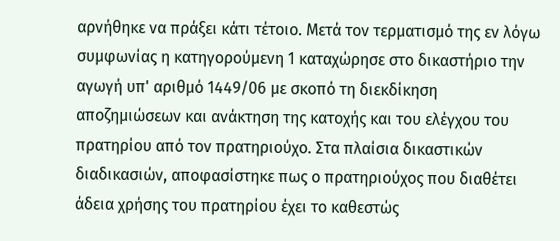αρνήθηκε να πράξει κάτι τέτοιο. Μετά τον τερματισμό της εν λόγω συμφωνίας η κατηγορούμενη 1 καταχώρησε στο δικαστήριο την αγωγή υπ' αριθμό 1449/06 με σκοπό τη διεκδίκηση αποζημιώσεων και ανάκτηση της κατοχής και του ελέγχου του πρατηρίου από τον πρατηριούχο. Στα πλαίσια δικαστικών διαδικασιών, αποφασίστηκε πως ο πρατηριούχος που διαθέτει άδεια χρήσης του πρατηρίου έχει το καθεστώς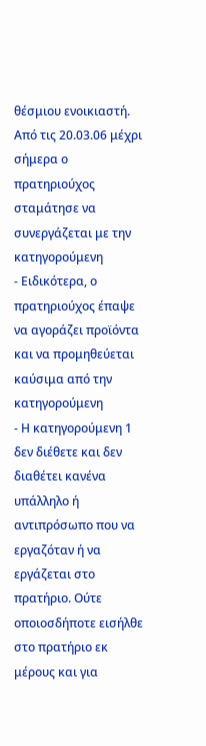θέσμιου ενοικιαστή. Από τις 20.03.06 μέχρι σήμερα ο πρατηριούχος σταμάτησε να συνεργάζεται με την κατηγορούμενη
- Ειδικότερα, ο πρατηριούχος έπαψε να αγοράζει προϊόντα και να προμηθεύεται καύσιμα από την κατηγορούμενη
- Η κατηγορούμενη 1 δεν διέθετε και δεν διαθέτει κανένα υπάλληλο ή αντιπρόσωπο που να εργαζόταν ή να εργάζεται στο πρατήριο. Ούτε οποιοσδήποτε εισήλθε στο πρατήριο εκ μέρους και για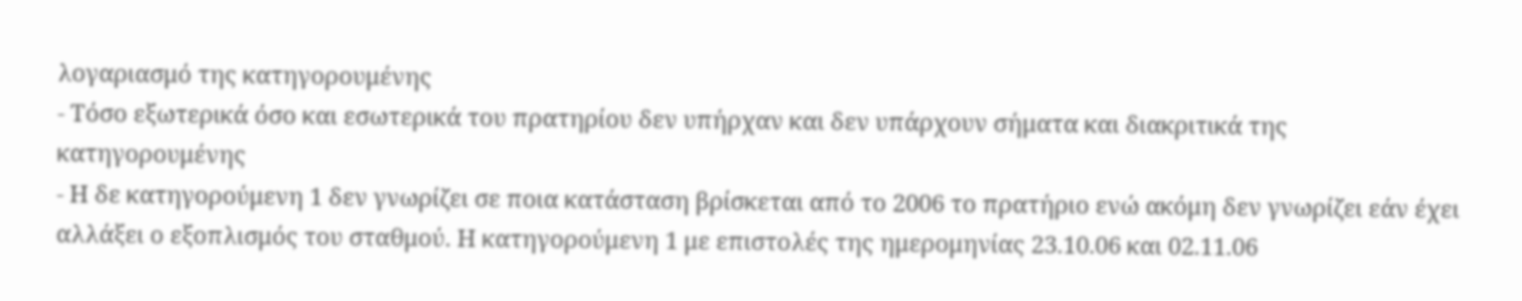λογαριασμό της κατηγορουμένης
- Τόσο εξωτερικά όσο και εσωτερικά του πρατηρίου δεν υπήρχαν και δεν υπάρχουν σήματα και διακριτικά της κατηγορουμένης
- Η δε κατηγορούμενη 1 δεν γνωρίζει σε ποια κατάσταση βρίσκεται από το 2006 το πρατήριο ενώ ακόμη δεν γνωρίζει εάν έχει αλλάξει ο εξοπλισμός του σταθμού. Η κατηγορούμενη 1 με επιστολές της ημερομηνίας 23.10.06 και 02.11.06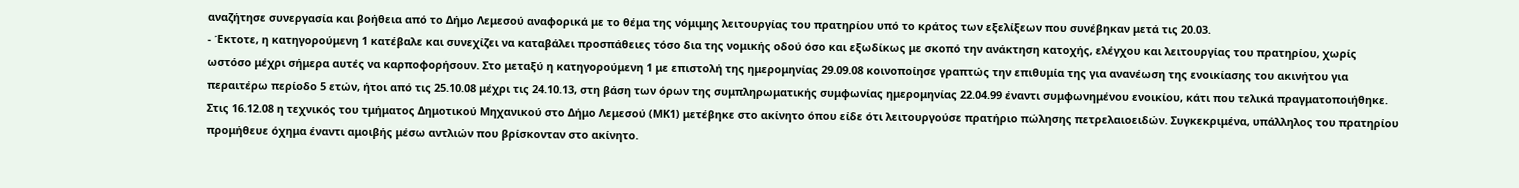αναζήτησε συνεργασία και βοήθεια από το Δήμο Λεμεσού αναφορικά με το θέμα της νόμιμης λειτουργίας του πρατηρίου υπό το κράτος των εξελίξεων που συνέβηκαν μετά τις 20.03.
- Έκτοτε, η κατηγορούμενη 1 κατέβαλε και συνεχίζει να καταβάλει προσπάθειες τόσο δια της νομικής οδού όσο και εξωδίκως με σκοπό την ανάκτηση κατοχής, ελέγχου και λειτουργίας του πρατηρίου, χωρίς ωστόσο μέχρι σήμερα αυτές να καρποφορήσουν. Στο μεταξύ η κατηγορούμενη 1 με επιστολή της ημερομηνίας 29.09.08 κοινοποίησε γραπτώς την επιθυμία της για ανανέωση της ενοικίασης του ακινήτου για περαιτέρω περίοδο 5 ετών, ήτοι από τις 25.10.08 μέχρι τις 24.10.13, στη βάση των όρων της συμπληρωματικής συμφωνίας ημερομηνίας 22.04.99 έναντι συμφωνημένου ενοικίου, κάτι που τελικά πραγματοποιήθηκε. Στις 16.12.08 η τεχνικός του τμήματος Δημοτικού Μηχανικού στο Δήμο Λεμεσού (ΜΚ1) μετέβηκε στο ακίνητο όπου είδε ότι λειτουργούσε πρατήριο πώλησης πετρελαιοειδών. Συγκεκριμένα, υπάλληλος του πρατηρίου προμήθευε όχημα έναντι αμοιβής μέσω αντλιών που βρίσκονταν στο ακίνητο.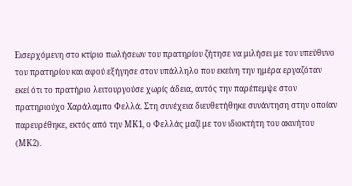Εισερχόμενη στο κτίριο πωλήσεων του πρατηρίου ζήτησε να μιλήσει με τον υπεύθυνο του πρατηρίου και αφού εξήγησε στον υπάλληλο που εκείνη την ημέρα εργαζόταν εκεί ότι το πρατήριο λειτουργούσε χωρίς άδεια, αυτός την παρέπεμψε στον πρατηριούχο Χαράλαμπο Φελλά. Στη συνέχεια διευθετήθηκε συνάντηση στην οποίαν παρευρέθηκε, εκτός από την ΜΚ1, ο Φελλάς μαζί με τον ιδιοκτήτη του ακινήτου (ΜΚ2).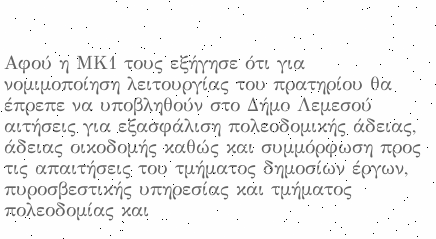Αφού η ΜΚ1 τους εξήγησε ότι για νομιμοποίηση λειτουργίας του πρατηρίου θα έπρεπε να υποβληθούν στο Δήμο Λεμεσού αιτήσεις για εξασφάλιση πολεοδομικής άδειας, άδειας οικοδομής καθώς και συμμόρφωση προς τις απαιτήσεις του τμήματος δημοσίων έργων, πυροσβεστικής υπηρεσίας και τμήματος πολεοδομίας και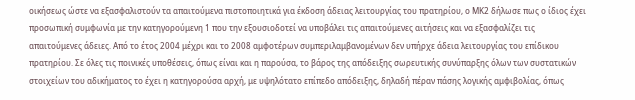οικήσεως ώστε να εξασφαλιστούν τα απαιτούμενα πιστοποιητικά για έκδοση άδειας λειτουργίας του πρατηρίου, ο ΜΚ2 δήλωσε πως ο ίδιος έχει προσωπική συμφωνία με την κατηγορούμενη 1 που την εξουσιοδοτεί να υποβάλει τις απαιτούμενες αιτήσεις και να εξασφαλίζει τις απαιτούμενες άδειες. Από το έτος 2004 μέχρι και το 2008 αμφοτέρων συμπεριλαμβανομένων δεν υπήρχε άδεια λειτουργίας του επίδικου πρατηρίου. Σε όλες τις ποινικές υποθέσεις, όπως είναι και η παρούσα, το βάρος της απόδειξης σωρευτικής συνύπαρξης όλων των συστατικών στοιχείων του αδικήματος το έχει η κατηγορούσα αρχή, με υψηλότατο επίπεδο απόδειξης, δηλαδή πέραν πάσης λογικής αμφιβολίας, όπως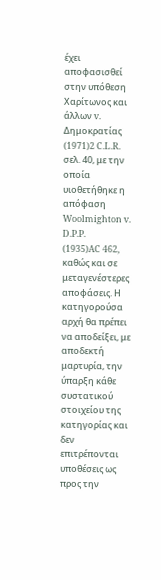έχει αποφασισθεί στην υπόθεση Χαρίτωνος και άλλων v. Δημοκρατίας
(1971)2 C.L.R. σελ. 40, με την οποία υιοθετήθηκε η απόφαση Woolmighton v. D.P.P.
(1935)AC 462, καθώς και σε μεταγενέστερες αποφάσεις. Η κατηγορούσα αρχή θα πρέπει να αποδείξει, με αποδεκτή μαρτυρία, την ύπαρξη κάθε συστατικού στοιχείου της κατηγορίας και δεν επιτρέπονται υποθέσεις ως προς την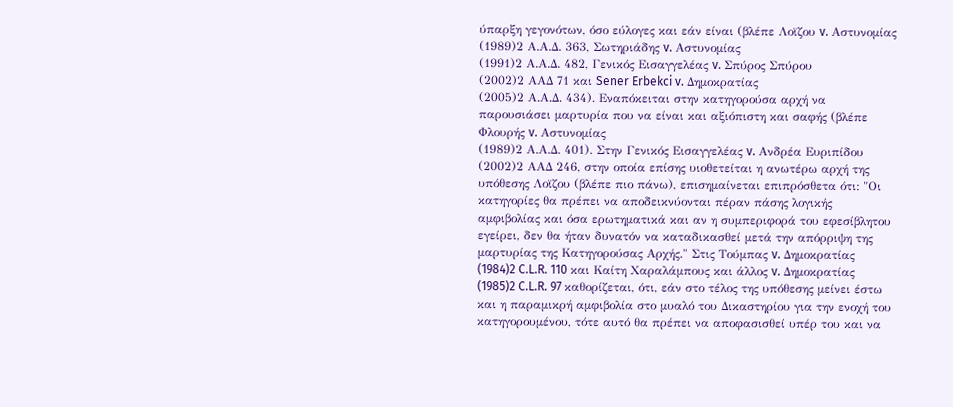ύπαρξη γεγονότων, όσο εύλογες και εάν είναι (βλέπε Λοϊζου v. Αστυνομίας
(1989)2 Α.Α.Δ. 363, Σωτηριάδης v. Αστυνομίας
(1991)2 Α.Α.Δ. 482, Γενικός Εισαγγελέας v. Σπύρος Σπύρου
(2002)2 ΑΑΔ 71 και Sener Erbekci v. Δημοκρατίας
(2005)2 Α.Α.Δ. 434). Εναπόκειται στην κατηγορούσα αρχή να παρουσιάσει μαρτυρία που να είναι και αξιόπιστη και σαφής (βλέπε Φλουρής v. Αστυνομίας
(1989)2 Α.Α.Δ. 401). Στην Γενικός Εισαγγελέας v. Ανδρέα Ευριπίδου
(2002)2 ΑΑΔ 246, στην οποία επίσης υιοθετείται η ανωτέρω αρχή της υπόθεσης Λοϊζου (βλέπε πιο πάνω), επισημαίνεται επιπρόσθετα ότι: "Οι κατηγορίες θα πρέπει να αποδεικνύονται πέραν πάσης λογικής αμφιβολίας και όσα ερωτηματικά και αν η συμπεριφορά του εφεσίβλητου εγείρει, δεν θα ήταν δυνατόν να καταδικασθεί μετά την απόρριψη της μαρτυρίας της Κατηγορούσας Αρχής." Στις Τούμπας v. Δημοκρατίας
(1984)2 C.L.R. 110 και Καίτη Χαραλάμπους και άλλος v. Δημοκρατίας
(1985)2 C.L.R. 97 καθορίζεται, ότι, εάν στο τέλος της υπόθεσης μείνει έστω και η παραμικρή αμφιβολία στο μυαλό του Δικαστηρίου για την ενοχή του κατηγορουμένου, τότε αυτό θα πρέπει να αποφασισθεί υπέρ του και να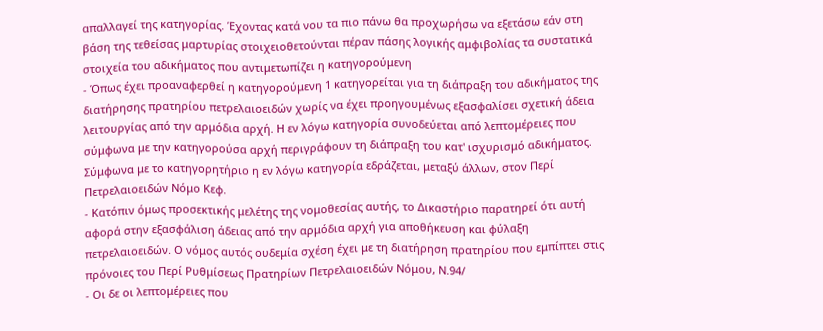απαλλαγεί της κατηγορίας. Έχοντας κατά νου τα πιο πάνω θα προχωρήσω να εξετάσω εάν στη βάση της τεθείσας μαρτυρίας στοιχειοθετούνται πέραν πάσης λογικής αμφιβολίας τα συστατικά στοιχεία του αδικήματος που αντιμετωπίζει η κατηγορούμενη
- Όπως έχει προαναφερθεί η κατηγορούμενη 1 κατηγορείται για τη διάπραξη του αδικήματος της διατήρησης πρατηρίου πετρελαιοειδών χωρίς να έχει προηγουμένως εξασφαλίσει σχετική άδεια λειτουργίας από την αρμόδια αρχή. Η εν λόγω κατηγορία συνοδεύεται από λεπτομέρειες που σύμφωνα με την κατηγορούσα αρχή περιγράφουν τη διάπραξη του κατ' ισχυρισμό αδικήματος. Σύμφωνα με το κατηγορητήριο η εν λόγω κατηγορία εδράζεται, μεταξύ άλλων, στον Περί Πετρελαιοειδών Νόμο Κεφ.
- Κατόπιν όμως προσεκτικής μελέτης της νομοθεσίας αυτής, το Δικαστήριο παρατηρεί ότι αυτή αφορά στην εξασφάλιση άδειας από την αρμόδια αρχή για αποθήκευση και φύλαξη πετρελαιοειδών. Ο νόμος αυτός ουδεμία σχέση έχει με τη διατήρηση πρατηρίου που εμπίπτει στις πρόνοιες του Περί Ρυθμίσεως Πρατηρίων Πετρελαιοειδών Νόμου, Ν.94/
- Οι δε οι λεπτομέρειες που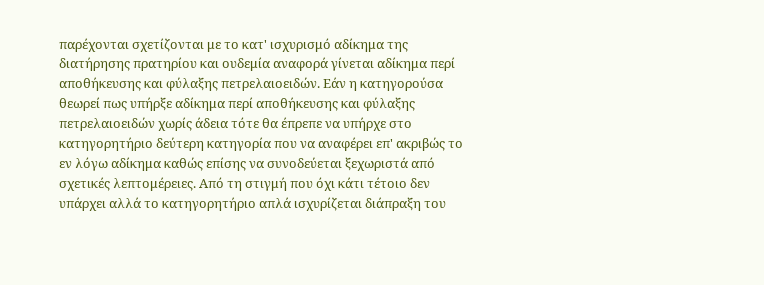παρέχονται σχετίζονται με το κατ' ισχυρισμό αδίκημα της διατήρησης πρατηρίου και ουδεμία αναφορά γίνεται αδίκημα περί αποθήκευσης και φύλαξης πετρελαιοειδών. Εάν η κατηγορούσα θεωρεί πως υπήρξε αδίκημα περί αποθήκευσης και φύλαξης πετρελαιοειδών χωρίς άδεια τότε θα έπρεπε να υπήρχε στο κατηγορητήριο δεύτερη κατηγορία που να αναφέρει επ' ακριβώς το εν λόγω αδίκημα καθώς επίσης να συνοδεύεται ξεχωριστά από σχετικές λεπτομέρειες. Από τη στιγμή που όχι κάτι τέτοιο δεν υπάρχει αλλά το κατηγορητήριο απλά ισχυρίζεται διάπραξη του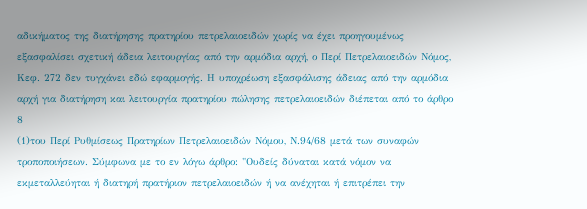αδικήματος της διατήρησης πρατηρίου πετρελαιοειδών χωρίς να έχει προηγουμένως εξασφαλίσει σχετική άδεια λειτουργίας από την αρμόδια αρχή, ο Περί Πετρελαιοειδών Νόμος, Κεφ. 272 δεν τυγχάνει εδώ εφαρμογής. Η υποχρέωση εξασφάλισης άδειας από την αρμόδια αρχή για διατήρηση και λειτουργία πρατηρίου πώλησης πετρελαιοειδών διέπεται από το άρθρο 8
(1)του Περί Ρυθμίσεως Πρατηρίων Πετρελαιοειδών Νόμου, Ν.94/68 μετά των συναφών τροποποιήσεων. Σύμφωνα με το εν λόγω άρθρο: "Ουδείς δύναται κατά νόμον να εκμεταλλεύηται ή διατηρή πρατήριον πετρελαιοειδών ή να ανέχηται ή επιτρέπει την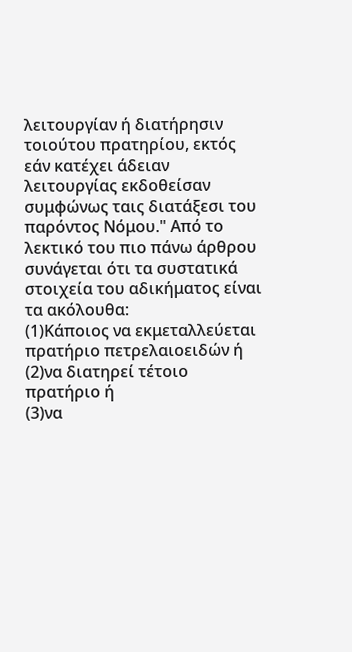λειτουργίαν ή διατήρησιν τοιούτου πρατηρίου, εκτός εάν κατέχει άδειαν λειτουργίας εκδοθείσαν συμφώνως ταις διατάξεσι του παρόντος Νόμου." Από το λεκτικό του πιο πάνω άρθρου συνάγεται ότι τα συστατικά στοιχεία του αδικήματος είναι τα ακόλουθα:
(1)Κάποιος να εκμεταλλεύεται πρατήριο πετρελαιοειδών ή
(2)να διατηρεί τέτοιο πρατήριο ή
(3)να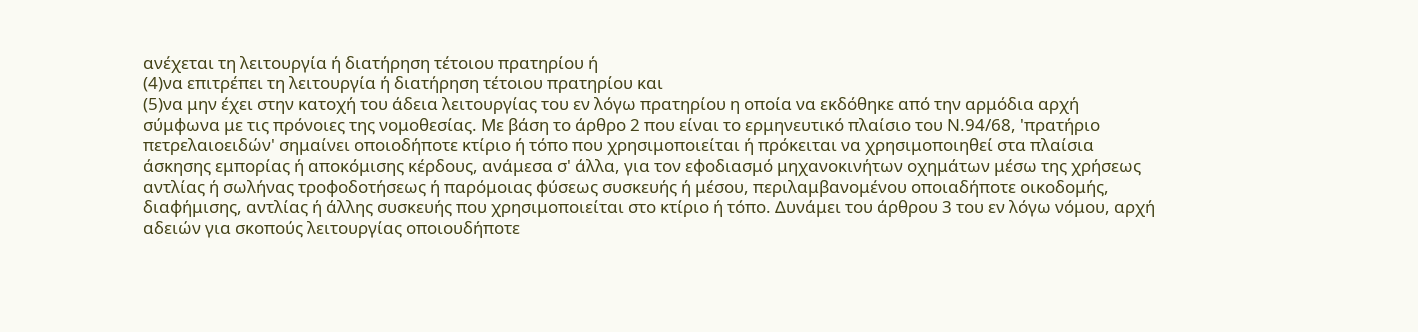ανέχεται τη λειτουργία ή διατήρηση τέτοιου πρατηρίου ή
(4)να επιτρέπει τη λειτουργία ή διατήρηση τέτοιου πρατηρίου και
(5)να μην έχει στην κατοχή του άδεια λειτουργίας του εν λόγω πρατηρίου η οποία να εκδόθηκε από την αρμόδια αρχή σύμφωνα με τις πρόνοιες της νομοθεσίας. Με βάση το άρθρο 2 που είναι το ερμηνευτικό πλαίσιο του Ν.94/68, 'πρατήριο πετρελαιοειδών' σημαίνει οποιοδήποτε κτίριο ή τόπο που χρησιμοποιείται ή πρόκειται να χρησιμοποιηθεί στα πλαίσια άσκησης εμπορίας ή αποκόμισης κέρδους, ανάμεσα σ' άλλα, για τον εφοδιασμό μηχανοκινήτων οχημάτων μέσω της χρήσεως αντλίας ή σωλήνας τροφοδοτήσεως ή παρόμοιας φύσεως συσκευής ή μέσου, περιλαμβανομένου οποιαδήποτε οικοδομής, διαφήμισης, αντλίας ή άλλης συσκευής που χρησιμοποιείται στο κτίριο ή τόπο. Δυνάμει του άρθρου 3 του εν λόγω νόμου, αρχή αδειών για σκοπούς λειτουργίας οποιουδήποτε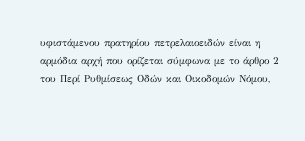υφιστάμενου πρατηρίου πετρελαιοειδών είναι η αρμόδια αρχή που ορίζεται σύμφωνα με το άρθρο 2 του Περί Ρυθμίσεως Οδών και Οικοδομών Νόμου,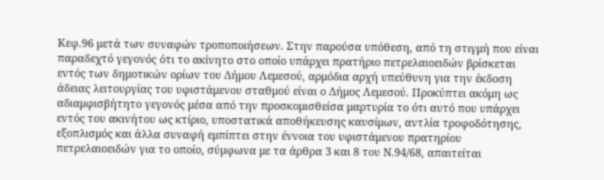Κεφ.96 μετά των συναφών τροποποιήσεων. Στην παρούσα υπόθεση, από τη στιγμή που είναι παραδεχτό γεγονός ότι το ακίνητο στο οποίο υπάρχει πρατήριο πετρελαιοειδών βρίσκεται εντός των δημοτικών ορίων του Δήμου Λεμεσού, αρμόδια αρχή υπεύθυνη για την έκδοση άδειας λειτουργίας του υφιστάμενου σταθμού είναι ο Δήμος Λεμεσού. Προκύπτει ακόμη ως αδιαμφισβήτητο γεγονός μέσα από την προσκομισθείσα μαρτυρία το ότι αυτό που υπάρχει εντός του ακινήτου ως κτίριο, υποστατικά αποθήκευσης καυσίμων, αντλία τροφοδότησης, εξοπλισμός και άλλα συναφή εμπίπτει στην έννοια του υφιστάμενου πρατηρίου πετρελαιοειδών για το οποίο, σύμφωνα με τα άρθρα 3 και 8 του Ν.94/68, απαιτείται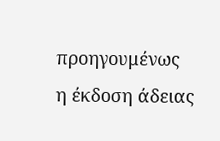προηγουμένως η έκδοση άδειας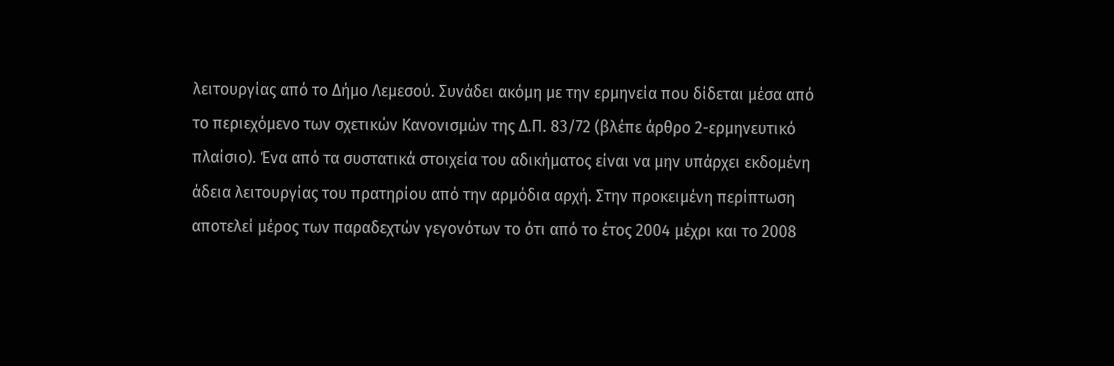λειτουργίας από το Δήμο Λεμεσού. Συνάδει ακόμη με την ερμηνεία που δίδεται μέσα από το περιεχόμενο των σχετικών Κανονισμών της Δ.Π. 83/72 (βλέπε άρθρο 2-ερμηνευτικό πλαίσιο). Ένα από τα συστατικά στοιχεία του αδικήματος είναι να μην υπάρχει εκδομένη άδεια λειτουργίας του πρατηρίου από την αρμόδια αρχή. Στην προκειμένη περίπτωση αποτελεί μέρος των παραδεχτών γεγονότων το ότι από το έτος 2004 μέχρι και το 2008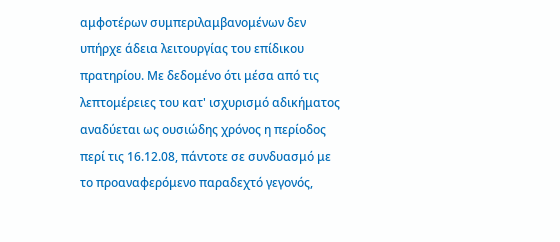αμφοτέρων συμπεριλαμβανομένων δεν υπήρχε άδεια λειτουργίας του επίδικου πρατηρίου. Με δεδομένο ότι μέσα από τις λεπτομέρειες του κατ' ισχυρισμό αδικήματος αναδύεται ως ουσιώδης χρόνος η περίοδος περί τις 16.12.08, πάντοτε σε συνδυασμό με το προαναφερόμενο παραδεχτό γεγονός,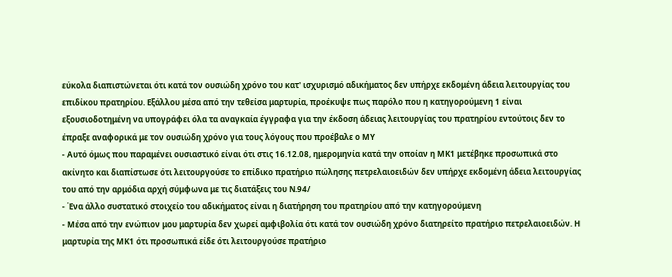εύκολα διαπιστώνεται ότι κατά τον ουσιώδη χρόνο του κατ' ισχυρισμό αδικήματος δεν υπήρχε εκδομένη άδεια λειτουργίας του επιδίκου πρατηρίου. Εξάλλου μέσα από την τεθείσα μαρτυρία, προέκυψε πως παρόλο που η κατηγορούμενη 1 είναι εξουσιοδοτημένη να υπογράφει όλα τα αναγκαία έγγραφα για την έκδοση άδειας λειτουργίας του πρατηρίου εντούτοις δεν το έπραξε αναφορικά με τον ουσιώδη χρόνο για τους λόγους που προέβαλε ο ΜΥ
- Αυτό όμως που παραμένει ουσιαστικό είναι ότι στις 16.12.08, ημερομηνία κατά την οποίαν η ΜΚ1 μετέβηκε προσωπικά στο ακίνητο και διαπίστωσε ότι λειτουργούσε το επίδικο πρατήριο πώλησης πετρελαιοειδών δεν υπήρχε εκδομένη άδεια λειτουργίας του από την αρμόδια αρχή σύμφωνα με τις διατάξεις του Ν.94/
- Ένα άλλο συστατικό στοιχείο του αδικήματος είναι η διατήρηση του πρατηρίου από την κατηγορούμενη
- Μέσα από την ενώπιον μου μαρτυρία δεν χωρεί αμφιβολία ότι κατά τον ουσιώδη χρόνο διατηρείτο πρατήριο πετρελαιοειδών. Η μαρτυρία της ΜΚ1 ότι προσωπικά είδε ότι λειτουργούσε πρατήριο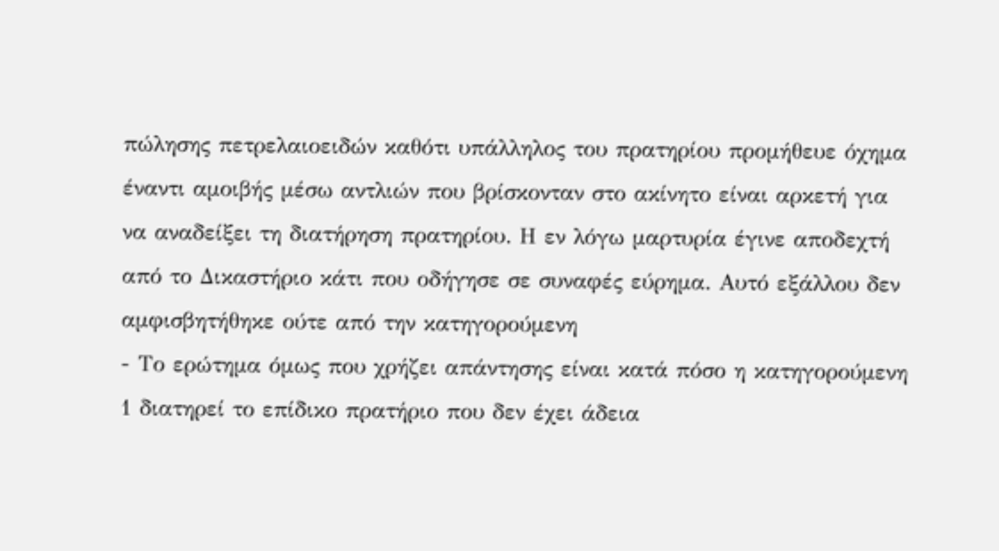πώλησης πετρελαιοειδών καθότι υπάλληλος του πρατηρίου προμήθευε όχημα έναντι αμοιβής μέσω αντλιών που βρίσκονταν στο ακίνητο είναι αρκετή για να αναδείξει τη διατήρηση πρατηρίου. Η εν λόγω μαρτυρία έγινε αποδεχτή από το Δικαστήριο κάτι που οδήγησε σε συναφές εύρημα. Αυτό εξάλλου δεν αμφισβητήθηκε ούτε από την κατηγορούμενη
- Το ερώτημα όμως που χρήζει απάντησης είναι κατά πόσο η κατηγορούμενη 1 διατηρεί το επίδικο πρατήριο που δεν έχει άδεια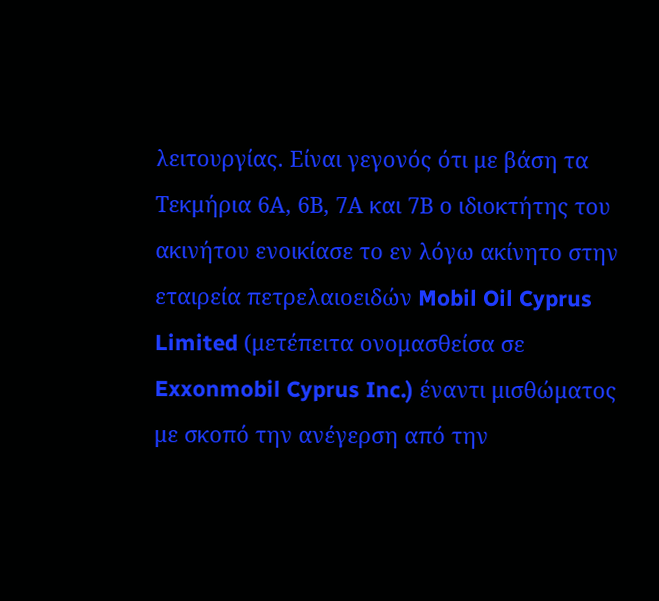λειτουργίας. Είναι γεγονός ότι με βάση τα Τεκμήρια 6Α, 6Β, 7Α και 7Β ο ιδιοκτήτης του ακινήτου ενοικίασε το εν λόγω ακίνητο στην εταιρεία πετρελαιοειδών Mobil Oil Cyprus Limited (μετέπειτα ονομασθείσα σε Exxonmobil Cyprus Inc.) έναντι μισθώματος με σκοπό την ανέγερση από την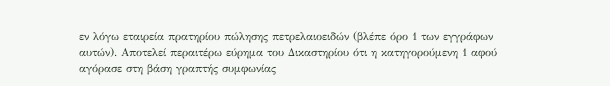εν λόγω εταιρεία πρατηρίου πώλησης πετρελαιοειδών (βλέπε όρο 1 των εγγράφων αυτών). Αποτελεί περαιτέρω εύρημα του Δικαστηρίου ότι η κατηγορούμενη 1 αφού αγόρασε στη βάση γραπτής συμφωνίας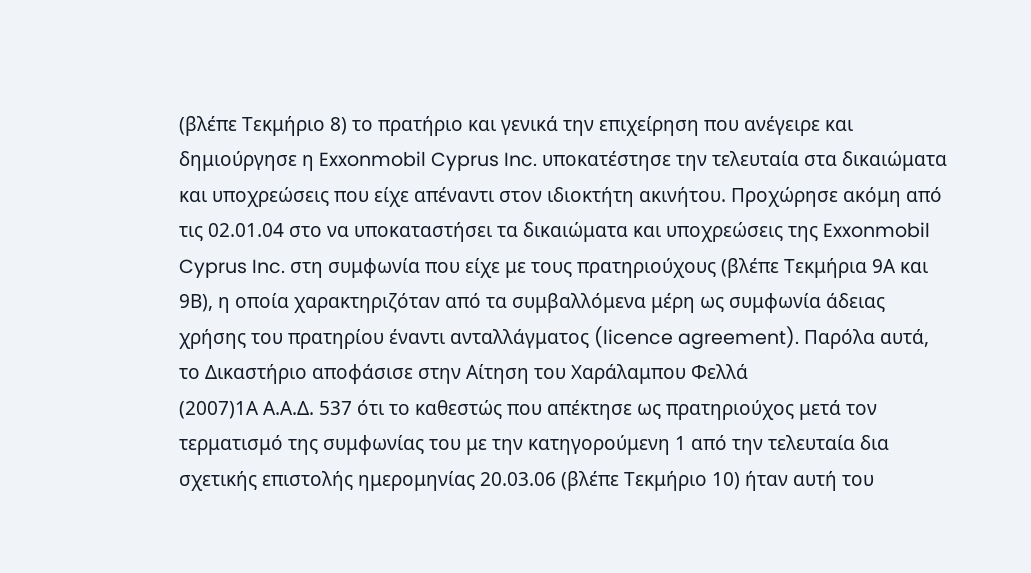(βλέπε Τεκμήριο 8) το πρατήριο και γενικά την επιχείρηση που ανέγειρε και δημιούργησε η Exxonmobil Cyprus Inc. υποκατέστησε την τελευταία στα δικαιώματα και υποχρεώσεις που είχε απέναντι στον ιδιοκτήτη ακινήτου. Προχώρησε ακόμη από τις 02.01.04 στο να υποκαταστήσει τα δικαιώματα και υποχρεώσεις της Exxonmobil Cyprus Inc. στη συμφωνία που είχε με τους πρατηριούχους (βλέπε Τεκμήρια 9Α και 9Β), η οποία χαρακτηριζόταν από τα συμβαλλόμενα μέρη ως συμφωνία άδειας χρήσης του πρατηρίου έναντι ανταλλάγματος (licence agreement). Παρόλα αυτά, το Δικαστήριο αποφάσισε στην Αίτηση του Χαράλαμπου Φελλά
(2007)1Α Α.Α.Δ. 537 ότι το καθεστώς που απέκτησε ως πρατηριούχος μετά τον τερματισμό της συμφωνίας του με την κατηγορούμενη 1 από την τελευταία δια σχετικής επιστολής ημερομηνίας 20.03.06 (βλέπε Τεκμήριο 10) ήταν αυτή του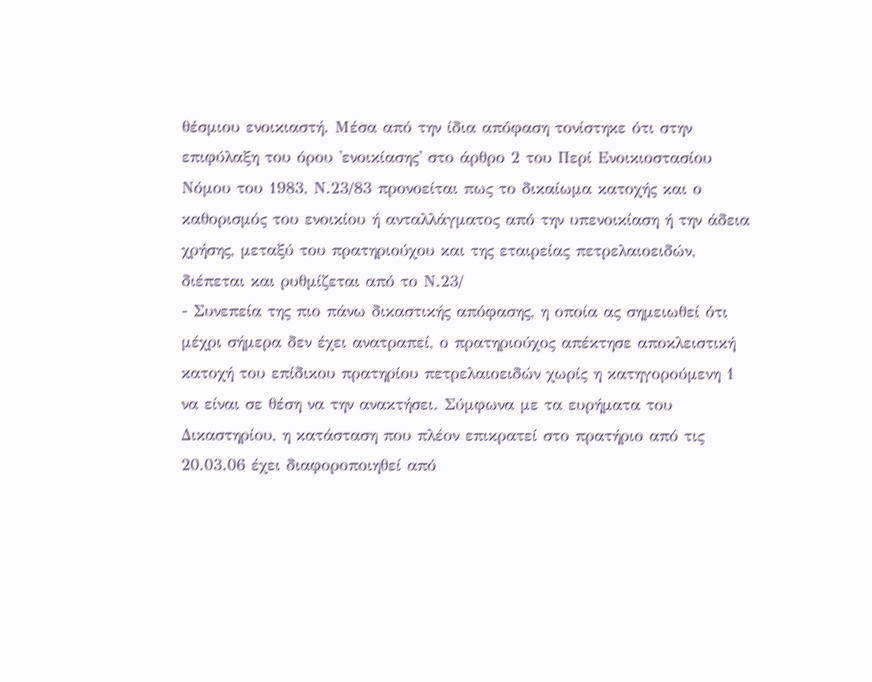θέσμιου ενοικιαστή. Μέσα από την ίδια απόφαση τονίστηκε ότι στην επιφύλαξη του όρου 'ενοικίασης' στο άρθρο 2 του Περί Ενοικιοστασίου Νόμου του 1983, Ν.23/83 προνοείται πως το δικαίωμα κατοχής και ο καθορισμός του ενοικίου ή ανταλλάγματος από την υπενοικίαση ή την άδεια χρήσης, μεταξύ του πρατηριούχου και της εταιρείας πετρελαιοειδών, διέπεται και ρυθμίζεται από το Ν.23/
- Συνεπεία της πιο πάνω δικαστικής απόφασης, η οποία ας σημειωθεί ότι μέχρι σήμερα δεν έχει ανατραπεί, ο πρατηριούχος απέκτησε αποκλειστική κατοχή του επίδικου πρατηρίου πετρελαιοειδών χωρίς η κατηγορούμενη 1 να είναι σε θέση να την ανακτήσει. Σύμφωνα με τα ευρήματα του Δικαστηρίου, η κατάσταση που πλέον επικρατεί στο πρατήριο από τις 20.03.06 έχει διαφοροποιηθεί από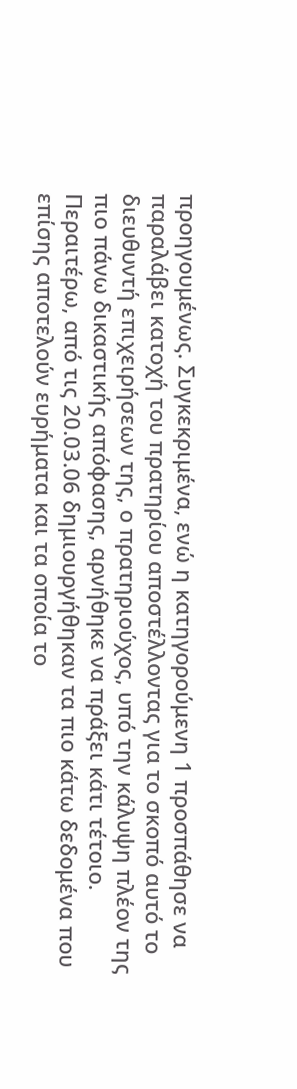προηγουμένως. Συγκεκριμένα, ενώ η κατηγορούμενη 1 προσπάθησε να παραλάβει κατοχή του πρατηρίου αποστέλλοντας για το σκοπό αυτό το διευθυντή επιχειρήσεων της, ο πρατηριούχος, υπό την κάλυψη πλέον της πιο πάνω δικαστικής απόφασης, αρνήθηκε να πράξει κάτι τέτοιο. Περαιτέρω, από τις 20.03.06 δημιουργήθηκαν τα πιο κάτω δεδομένα που επίσης αποτελούν ευρήματα και τα οποία το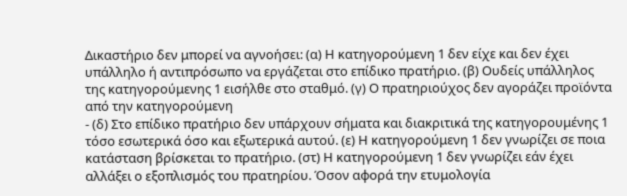Δικαστήριο δεν μπορεί να αγνοήσει: (α) Η κατηγορούμενη 1 δεν είχε και δεν έχει υπάλληλο ή αντιπρόσωπο να εργάζεται στο επίδικο πρατήριο. (β) Ουδείς υπάλληλος της κατηγορούμενης 1 εισήλθε στο σταθμό. (γ) Ο πρατηριούχος δεν αγοράζει προϊόντα από την κατηγορούμενη
- (δ) Στο επίδικο πρατήριο δεν υπάρχουν σήματα και διακριτικά της κατηγορουμένης 1 τόσο εσωτερικά όσο και εξωτερικά αυτού. (ε) Η κατηγορούμενη 1 δεν γνωρίζει σε ποια κατάσταση βρίσκεται το πρατήριο. (στ) Η κατηγορούμενη 1 δεν γνωρίζει εάν έχει αλλάξει ο εξοπλισμός του πρατηρίου. Όσον αφορά την ετυμολογία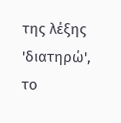της λέξης 'διατηρώ', το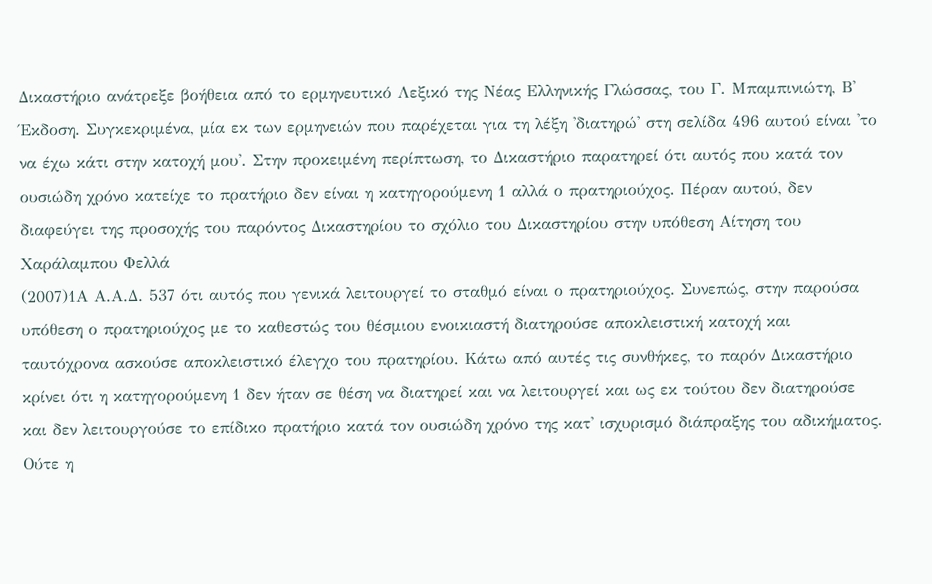Δικαστήριο ανάτρεξε βοήθεια από το ερμηνευτικό Λεξικό της Νέας Ελληνικής Γλώσσας, του Γ. Μπαμπινιώτη, Β' Έκδοση. Συγκεκριμένα, μία εκ των ερμηνειών που παρέχεται για τη λέξη 'διατηρώ' στη σελίδα 496 αυτού είναι 'το να έχω κάτι στην κατοχή μου'. Στην προκειμένη περίπτωση, το Δικαστήριο παρατηρεί ότι αυτός που κατά τον ουσιώδη χρόνο κατείχε το πρατήριο δεν είναι η κατηγορούμενη 1 αλλά ο πρατηριούχος. Πέραν αυτού, δεν διαφεύγει της προσοχής του παρόντος Δικαστηρίου το σχόλιο του Δικαστηρίου στην υπόθεση Αίτηση του Χαράλαμπου Φελλά
(2007)1Α Α.Α.Δ. 537 ότι αυτός που γενικά λειτουργεί το σταθμό είναι ο πρατηριούχος. Συνεπώς, στην παρούσα υπόθεση ο πρατηριούχος με το καθεστώς του θέσμιου ενοικιαστή διατηρούσε αποκλειστική κατοχή και ταυτόχρονα ασκούσε αποκλειστικό έλεγχο του πρατηρίου. Κάτω από αυτές τις συνθήκες, το παρόν Δικαστήριο κρίνει ότι η κατηγορούμενη 1 δεν ήταν σε θέση να διατηρεί και να λειτουργεί και ως εκ τούτου δεν διατηρούσε και δεν λειτουργούσε το επίδικο πρατήριο κατά τον ουσιώδη χρόνο της κατ' ισχυρισμό διάπραξης του αδικήματος. Ούτε η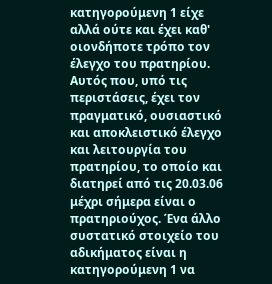κατηγορούμενη 1 είχε αλλά ούτε και έχει καθ' οιονδήποτε τρόπο τον έλεγχο του πρατηρίου. Αυτός που, υπό τις περιστάσεις, έχει τον πραγματικό, ουσιαστικό και αποκλειστικό έλεγχο και λειτουργία του πρατηρίου, το οποίο και διατηρεί από τις 20.03.06 μέχρι σήμερα είναι ο πρατηριούχος. Ένα άλλο συστατικό στοιχείο του αδικήματος είναι η κατηγορούμενη 1 να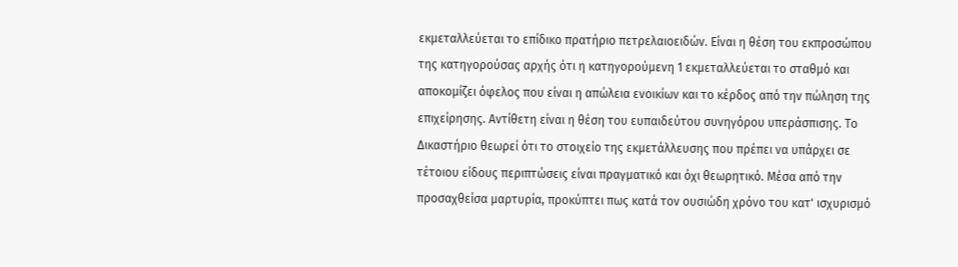εκμεταλλεύεται το επίδικο πρατήριο πετρελαιοειδών. Είναι η θέση του εκπροσώπου της κατηγορούσας αρχής ότι η κατηγορούμενη 1 εκμεταλλεύεται το σταθμό και αποκομίζει όφελος που είναι η απώλεια ενοικίων και το κέρδος από την πώληση της επιχείρησης. Αντίθετη είναι η θέση του ευπαιδεύτου συνηγόρου υπεράσπισης. Το Δικαστήριο θεωρεί ότι το στοιχείο της εκμετάλλευσης που πρέπει να υπάρχει σε τέτοιου είδους περιπτώσεις είναι πραγματικό και όχι θεωρητικό. Μέσα από την προσαχθείσα μαρτυρία, προκύπτει πως κατά τον ουσιώδη χρόνο του κατ' ισχυρισμό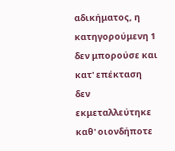αδικήματος, η κατηγορούμενη 1 δεν μπορούσε και κατ' επέκταση δεν εκμεταλλεύτηκε καθ' οιονδήποτε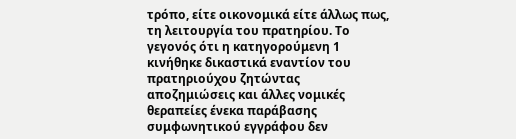τρόπο, είτε οικονομικά είτε άλλως πως, τη λειτουργία του πρατηρίου. Το γεγονός ότι η κατηγορούμενη 1 κινήθηκε δικαστικά εναντίον του πρατηριούχου ζητώντας αποζημιώσεις και άλλες νομικές θεραπείες ένεκα παράβασης συμφωνητικού εγγράφου δεν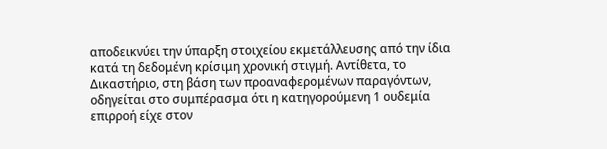αποδεικνύει την ύπαρξη στοιχείου εκμετάλλευσης από την ίδια κατά τη δεδομένη κρίσιμη χρονική στιγμή. Αντίθετα, το Δικαστήριο, στη βάση των προαναφερομένων παραγόντων, οδηγείται στο συμπέρασμα ότι η κατηγορούμενη 1 ουδεμία επιρροή είχε στον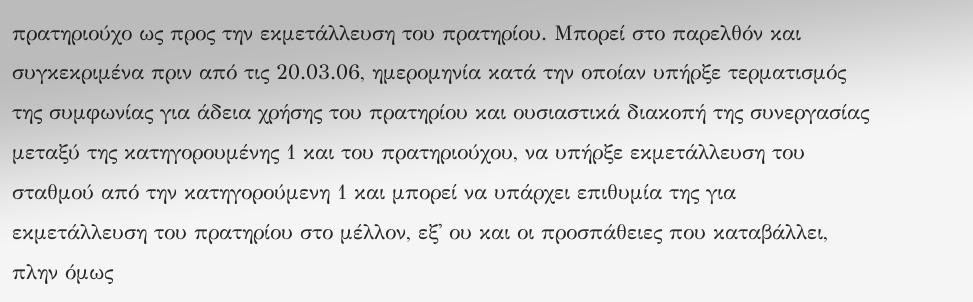πρατηριούχο ως προς την εκμετάλλευση του πρατηρίου. Μπορεί στο παρελθόν και συγκεκριμένα πριν από τις 20.03.06, ημερομηνία κατά την οποίαν υπήρξε τερματισμός της συμφωνίας για άδεια χρήσης του πρατηρίου και ουσιαστικά διακοπή της συνεργασίας μεταξύ της κατηγορουμένης 1 και του πρατηριούχου, να υπήρξε εκμετάλλευση του σταθμού από την κατηγορούμενη 1 και μπορεί να υπάρχει επιθυμία της για εκμετάλλευση του πρατηρίου στο μέλλον, εξ' ου και οι προσπάθειες που καταβάλλει, πλην όμως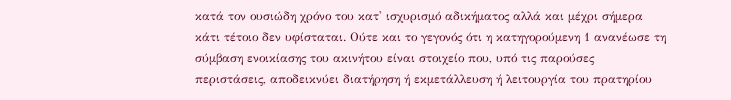κατά τον ουσιώδη χρόνο του κατ' ισχυρισμό αδικήματος αλλά και μέχρι σήμερα κάτι τέτοιο δεν υφίσταται. Ούτε και το γεγονός ότι η κατηγορούμενη 1 ανανέωσε τη σύμβαση ενοικίασης του ακινήτου είναι στοιχείο που, υπό τις παρούσες περιστάσεις, αποδεικνύει διατήρηση ή εκμετάλλευση ή λειτουργία του πρατηρίου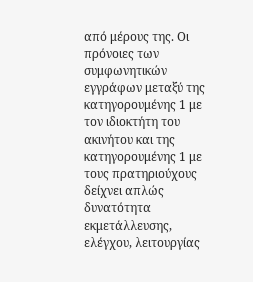από μέρους της. Οι πρόνοιες των συμφωνητικών εγγράφων μεταξύ της κατηγορουμένης 1 με τον ιδιοκτήτη του ακινήτου και της κατηγορουμένης 1 με τους πρατηριούχους δείχνει απλώς δυνατότητα εκμετάλλευσης, ελέγχου, λειτουργίας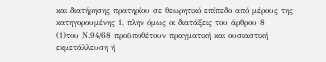και διατήρησης πρατηρίου σε θεωρητικό επίπεδο από μέρους της κατηγορουμένης 1, πλην όμως οι διατάξεις του άρθρου 8
(1)του Ν.94/68 προϋποθέτουν πραγματική και ουσιαστική εκμετάλλευση ή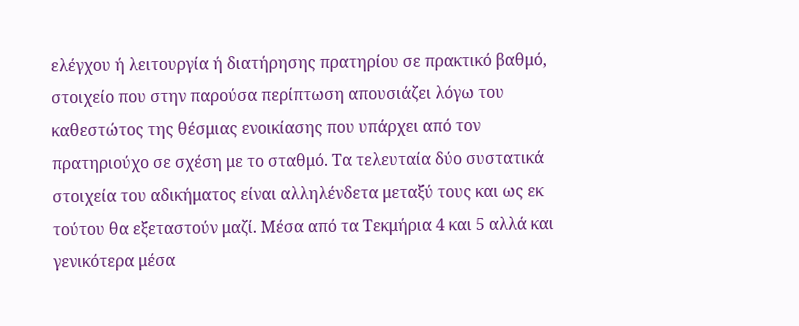ελέγχου ή λειτουργία ή διατήρησης πρατηρίου σε πρακτικό βαθμό, στοιχείο που στην παρούσα περίπτωση απουσιάζει λόγω του καθεστώτος της θέσμιας ενοικίασης που υπάρχει από τον πρατηριούχο σε σχέση με το σταθμό. Τα τελευταία δύο συστατικά στοιχεία του αδικήματος είναι αλληλένδετα μεταξύ τους και ως εκ τούτου θα εξεταστούν μαζί. Μέσα από τα Τεκμήρια 4 και 5 αλλά και γενικότερα μέσα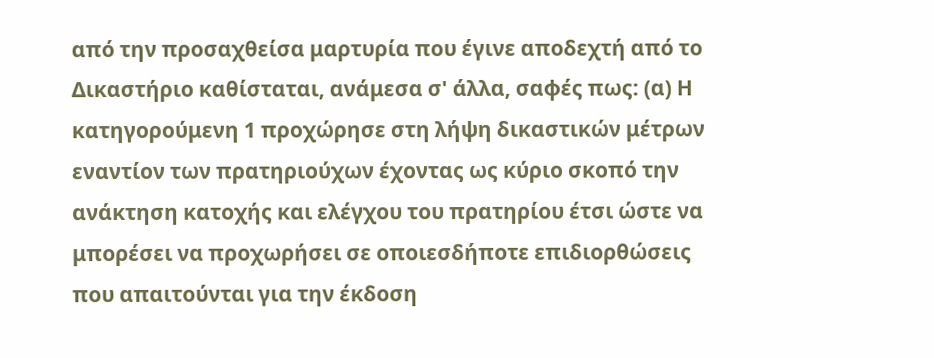από την προσαχθείσα μαρτυρία που έγινε αποδεχτή από το Δικαστήριο καθίσταται, ανάμεσα σ' άλλα, σαφές πως: (α) Η κατηγορούμενη 1 προχώρησε στη λήψη δικαστικών μέτρων εναντίον των πρατηριούχων έχοντας ως κύριο σκοπό την ανάκτηση κατοχής και ελέγχου του πρατηρίου έτσι ώστε να μπορέσει να προχωρήσει σε οποιεσδήποτε επιδιορθώσεις που απαιτούνται για την έκδοση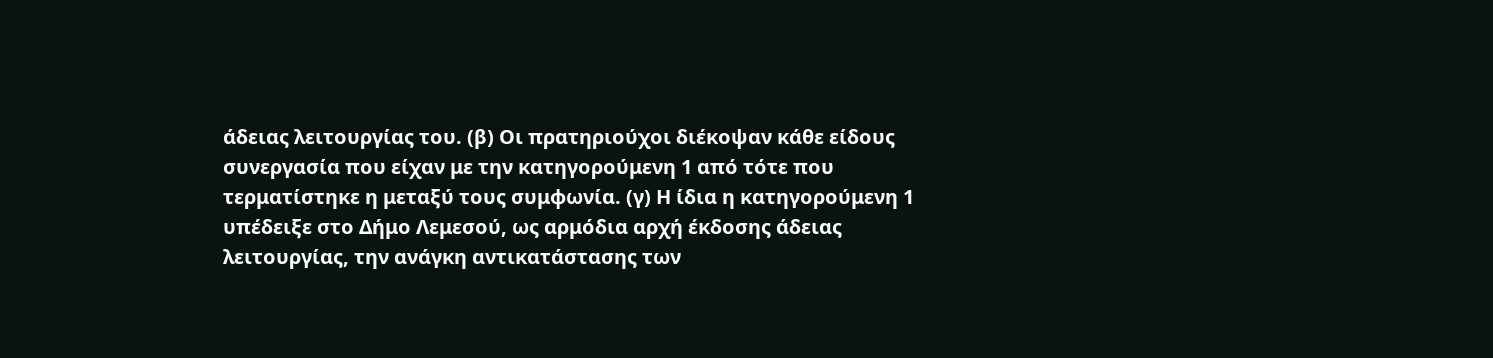άδειας λειτουργίας του. (β) Οι πρατηριούχοι διέκοψαν κάθε είδους συνεργασία που είχαν με την κατηγορούμενη 1 από τότε που τερματίστηκε η μεταξύ τους συμφωνία. (γ) Η ίδια η κατηγορούμενη 1 υπέδειξε στο Δήμο Λεμεσού, ως αρμόδια αρχή έκδοσης άδειας λειτουργίας, την ανάγκη αντικατάστασης των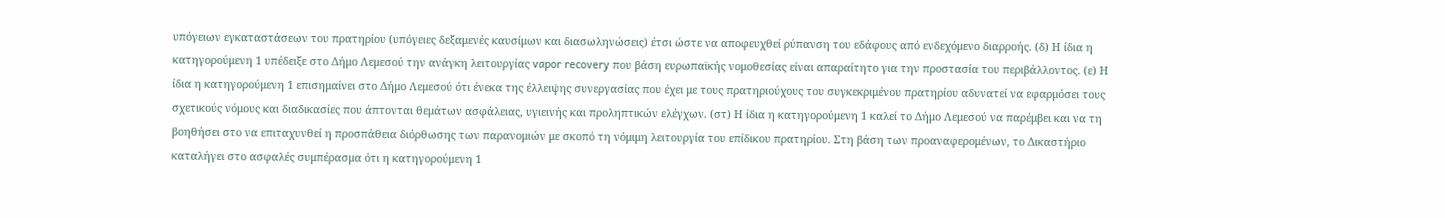υπόγειων εγκαταστάσεων του πρατηρίου (υπόγειες δεξαμενές καυσίμων και διασωληνώσεις) έτσι ώστε να αποφευχθεί ρύπανση του εδάφους από ενδεχόμενο διαρροής. (δ) Η ίδια η κατηγορούμενη 1 υπέδειξε στο Δήμο Λεμεσού την ανάγκη λειτουργίας vapor recovery που βάση ευρωπαϊκής νομοθεσίας είναι απαραίτητο για την προστασία του περιβάλλοντος. (ε) Η ίδια η κατηγορούμενη 1 επισημαίνει στο Δήμο Λεμεσού ότι ένεκα της έλλειψης συνεργασίας που έχει με τους πρατηριούχους του συγκεκριμένου πρατηρίου αδυνατεί να εφαρμόσει τους σχετικούς νόμους και διαδικασίες που άπτονται θεμάτων ασφάλειας, υγιεινής και προληπτικών ελέγχων. (στ) Η ίδια η κατηγορούμενη 1 καλεί το Δήμο Λεμεσού να παρέμβει και να τη βοηθήσει στο να επιταχυνθεί η προσπάθεια διόρθωσης των παρανομιών με σκοπό τη νόμιμη λειτουργία του επίδικου πρατηρίου. Στη βάση των προαναφερομένων, το Δικαστήριο καταλήγει στο ασφαλές συμπέρασμα ότι η κατηγορούμενη 1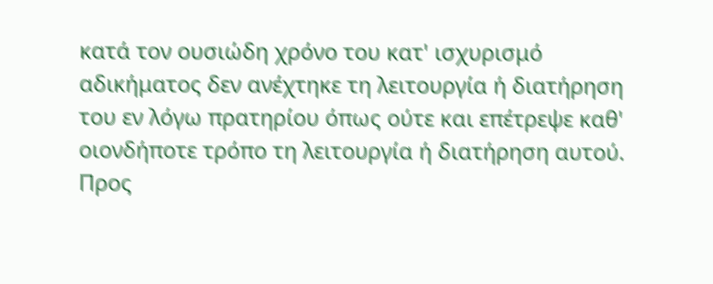κατά τον ουσιώδη χρόνο του κατ' ισχυρισμό αδικήματος δεν ανέχτηκε τη λειτουργία ή διατήρηση του εν λόγω πρατηρίου όπως ούτε και επέτρεψε καθ' οιονδήποτε τρόπο τη λειτουργία ή διατήρηση αυτού. Προς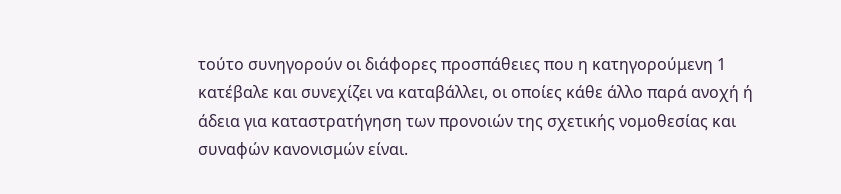τούτο συνηγορούν οι διάφορες προσπάθειες που η κατηγορούμενη 1 κατέβαλε και συνεχίζει να καταβάλλει, οι οποίες κάθε άλλο παρά ανοχή ή άδεια για καταστρατήγηση των προνοιών της σχετικής νομοθεσίας και συναφών κανονισμών είναι.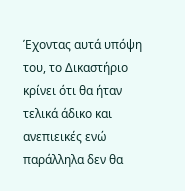Έχοντας αυτά υπόψη του, το Δικαστήριο κρίνει ότι θα ήταν τελικά άδικο και ανεπιεικές ενώ παράλληλα δεν θα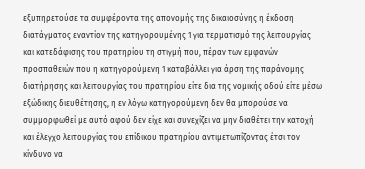εξυπηρετούσε τα συμφέροντα της απονομής της δικαιοσύνης η έκδοση διατάγματος εναντίον της κατηγορουμένης 1 για τερματισμό της λειτουργίας και κατεδάφισης του πρατηρίου τη στιγμή που, πέραν των εμφανών προσπαθειών που η κατηγορούμενη 1 καταβάλλει για άρση της παράνομης διατήρησης και λειτουργίας του πρατηρίου είτε δια της νομικής οδού είτε μέσω εξώδικης διευθέτησης, η εν λόγω κατηγορούμενη δεν θα μπορούσε να συμμορφωθεί με αυτό αφού δεν είχε και συνεχίζει να μην διαθέτει την κατοχή και έλεγχο λειτουργίας του επίδικου πρατηρίου αντιμετωπίζοντας έτσι τον κίνδυνο να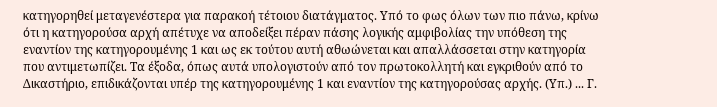κατηγορηθεί μεταγενέστερα για παρακοή τέτοιου διατάγματος. Υπό το φως όλων των πιο πάνω, κρίνω ότι η κατηγορούσα αρχή απέτυχε να αποδείξει πέραν πάσης λογικής αμφιβολίας την υπόθεση της εναντίον της κατηγορουμένης 1 και ως εκ τούτου αυτή αθωώνεται και απαλλάσσεται στην κατηγορία που αντιμετωπίζει. Τα έξοδα, όπως αυτά υπολογιστούν από τον πρωτοκολλητή και εγκριθούν από το Δικαστήριο, επιδικάζονται υπέρ της κατηγορουμένης 1 και εναντίον της κατηγορούσας αρχής. (Υπ.) ... Γ.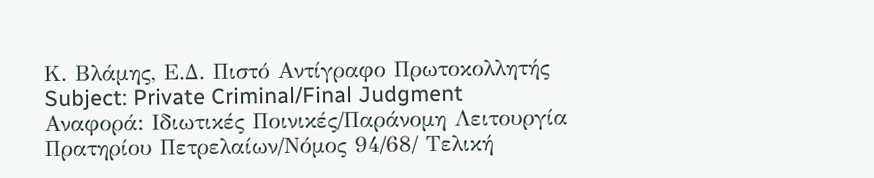Κ. Βλάμης, Ε.Δ. Πιστό Αντίγραφο Πρωτοκολλητής Subject: Private Criminal/Final Judgment Αναφορά: Ιδιωτικές Ποινικές/Παράνομη Λειτουργία Πρατηρίου Πετρελαίων/Νόμος 94/68/ Τελική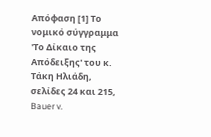Απόφαση [1] Το νομικό σύγγραμμα 'Το Δίκαιο της Απόδειξης' του κ. Τάκη Ηλιάδη, σελίδες 24 και 215, Bauer v.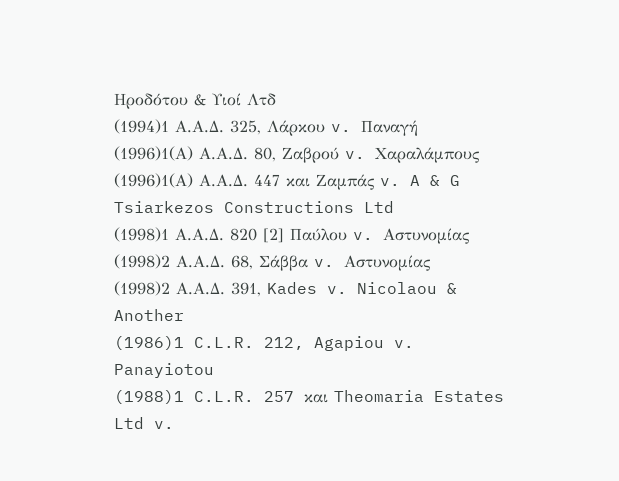Ηροδότου & Υιοί Λτδ
(1994)1 Α.Α.Δ. 325, Λάρκου v. Παναγή
(1996)1(Α) Α.Α.Δ. 80, Ζαβρού v. Χαραλάμπους
(1996)1(Α) Α.Α.Δ. 447 και Ζαμπάς v. A & G Tsiarkezos Constructions Ltd
(1998)1 Α.Α.Δ. 820 [2] Παύλου v. Αστυνομίας
(1998)2 Α.Α.Δ. 68, Σάββα v. Αστυνομίας
(1998)2 Α.Α.Δ. 391, Kades v. Nicolaou & Another
(1986)1 C.L.R. 212, Agapiou v. Panayiotou
(1988)1 C.L.R. 257 και Theomaria Estates Ltd v.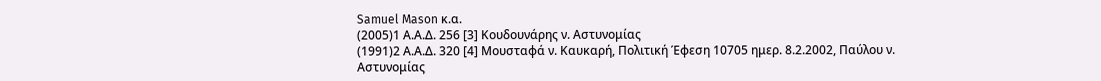Samuel Mason κ.α.
(2005)1 Α.Α.Δ. 256 [3] Κουδουνάρης ν. Αστυνομίας
(1991)2 Α.Α.Δ. 320 [4] Μουσταφά ν. Καυκαρή, Πολιτική Έφεση 10705 ημερ. 8.2.2002, Παύλου ν. Αστυνομίας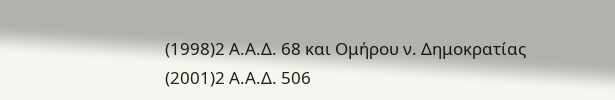(1998)2 Α.Α.Δ. 68 και Ομήρου ν. Δημοκρατίας
(2001)2 Α.Α.Δ. 506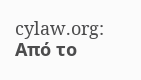cylaw.org: Από το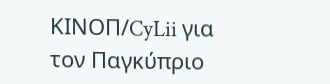ΚΙΝOΠ/CyLii για τον Παγκύπριο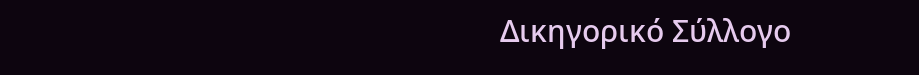Δικηγορικό Σύλλογο